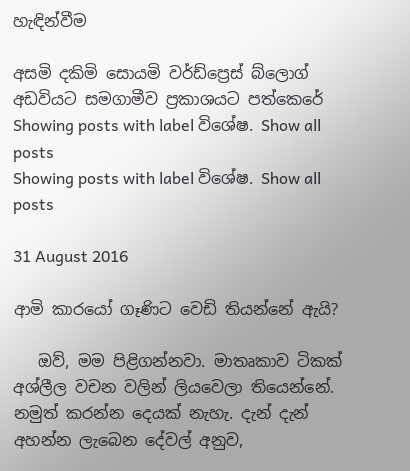හැඳින්වීම

අසමි දකිමි සොයමි වර්ඩ්ප්‍රෙස් බ්ලොග් අඩවියට සමගාමීව ප්‍රකාශයට පත්කෙරේ
Showing posts with label විශේෂ. Show all posts
Showing posts with label විශේෂ. Show all posts

31 August 2016

ආමි කාරයෝ ගෑණිට වෙඩි තියන්නේ ඇයි?

   ඔව්, මම පිළිගන්නවා. මාතෘකාව ටිකක් අශ්ලීල වචන වලින් ලියවෙලා තියෙන්නේ. නමුත් කරන්න දෙයක් නැහැ. දැන් දැන් අහන්න ලැබෙන දේවල් අනුව,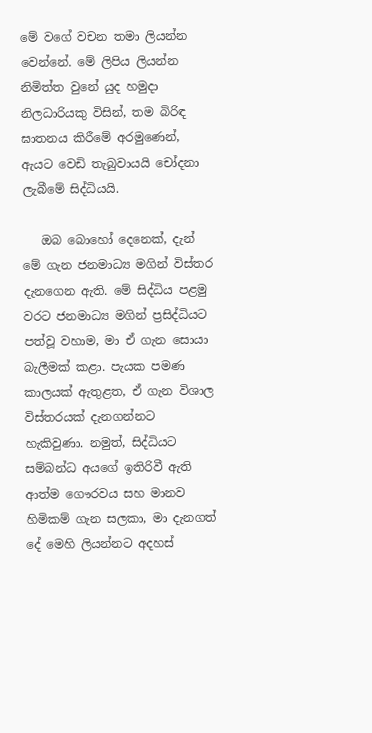මේ වගේ වචන තමා ලියන්න වෙන්නේ. මේ ලිපිය ලියන්න නිමිත්ත වුනේ යුද හමුදා නිලධාරියකු විසින්, තම බිරිඳ ඝාතනය කිරීමේ අරමුණෙන්, ඇයට වෙඩි තැබුවායයි චෝදනා ලැබීමේ සිද්ධියයි.

   ඔබ බොහෝ දෙනෙක්, දැන් මේ ගැන ජනමාධ්‍ය මගින් විස්තර දැනගෙන ඇති. මේ සිද්ධිය පළමු වරට ජනමාධ්‍ය මගින් ප්‍රසිද්ධියට පත්වූ වහාම, මා ඒ ගැන සොයා බැලීමක් කළා. පැයක පමණ කාලයක් ඇතුළත, ඒ ගැන විශාල විස්තරයක් දැනගන්නට හැකිවුණා. නමුත්, සිද්ධියට සම්බන්ධ අයගේ ඉතිරිවී ඇති ආත්ම ගෞරවය සහ මානව හිමිකම් ගැන සලකා, මා දැනගත් දේ මෙහි ලියන්නට අදහස්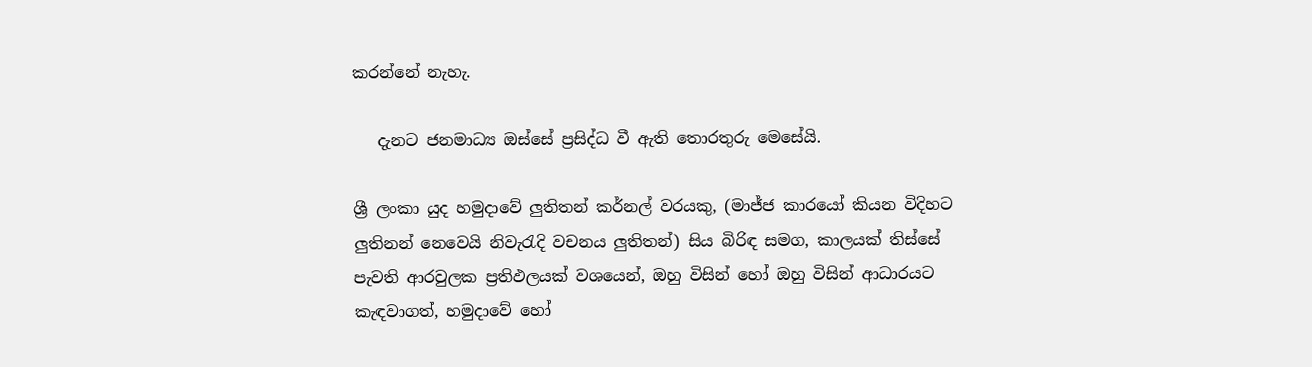කරන්නේ නැහැ.

   දැනට ජනමාධ්‍ය ඔස්සේ ප්‍රසිද්ධ වී ඇති තොරතුරු මෙසේයි.

ශ්‍රී ලංකා යුද හමුදාවේ ලුතිතන් කර්නල් වරයකු, (මාජ්ජ කාරයෝ කියන විදිහට ලුතිනන් නෙවෙයි නිවැරැදි වචනය ලුතිතන්) සිය බිරිඳ සමග, කාලයක් තිස්සේ පැවති ආරවුලක ප්‍රතිඵලයක් වශයෙන්, ඔහු විසින් හෝ ඔහු විසින් ආධාරයට කැඳවාගත්, හමුදාවේ හෝ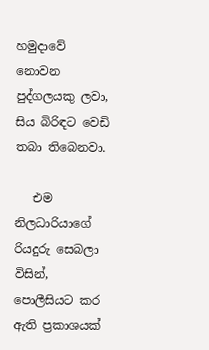හමුදාවේ නොවන පුද්ගලයකු ලවා, සිය බිරිඳට වෙඩි තබා තිබෙනවා.

   එම නිලධාරියාගේ රියදුරු සෙබලා විසින්, පොලීසියට කර ඇති ප්‍රකාශයක්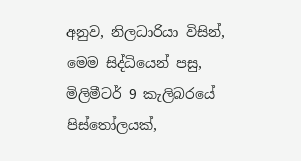අනුව, නිලධාරියා විසින්, මෙම සිද්ධියෙන් පසු, මිලිමීටර් 9 කැලිබරයේ පිස්තෝලයක්,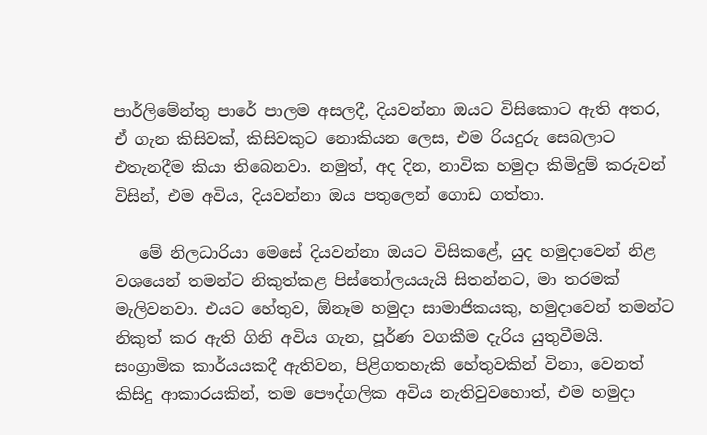පාර්ලිමේන්තු පාරේ පාලම අසලදී, දියවන්නා ඔයට විසිකොට ඇති අතර, ඒ ගැන කිසිවක්, කිසිවකුට නොකියන ලෙස, එම රියදුරු සෙබලාට එතැනදීම කියා තිබෙනවා. නමුත්, අද දින, නාවික හමුදා කිමිදුම් කරුවන් විසින්, එම අවිය, දියවන්නා ඔය පතුලෙන් ගොඩ ගත්තා.

   මේ නිලධාරියා මෙසේ දියවන්නා ඔයට විසිකළේ, යුද හමුදාවෙන් නිළ වශයෙන් තමන්ට නිකුත්කළ පිස්තෝලයයැයි සිතන්නට, මා තරමක් මැලිවනවා. එයට හේතුව, ඕනෑම හමුදා සාමාජිකයකු, හමුදාවෙන් තමන්ට නිකුත් කර ඇති ගිනි අවිය ගැන, පූර්ණ වගකීම දැරිය යුතුවීමයි. සංග්‍රාමික කාර්යයකදී ඇතිවන, පිළිගතහැකි හේතුවකින් විනා, වෙනත් කිසිදු ආකාරයකින්, තම පෞද්ගලික අවිය නැතිවුවහොත්, එම හමුදා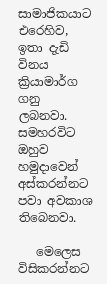සාමාජිකයාට එරෙහිව, ඉතා දැඩි විනය ක්‍රියාමාර්ග ගනු ලබනවා. සමහරවිට ඔහුව හමුදාවෙන් අස්කරන්නට පවා අවකාශ තිබෙනවා.

   මෙලෙස විසිකරන්නට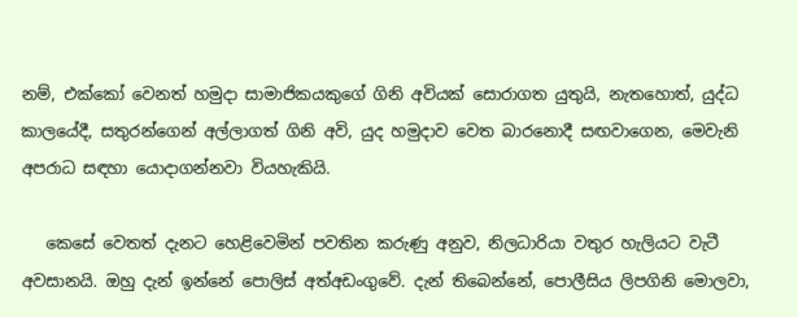නම්, එක්කෝ වෙනත් හමුදා සාමාජිකයකුගේ ගිනි අවියක් සොරාගත යුතුයි, නැතහොත්, යුද්ධ කාලයේදී, සතුරන්ගෙන් අල්ලාගත් ගිනි අවි, යුද හමුදාව වෙත බාරනොදී සඟවාගෙන, මෙවැනි අපරාධ සඳහා යොදාගන්නවා වියහැකියි.

   කෙසේ වෙතත් දැනට හෙළිවෙමින් පවතින කරුණු අනුව, නිලධාරියා වතුර හැලියට වැටී අවසානයි. ඔහු දැන් ඉන්නේ පොලිස් අත්අඩංගුවේ. දැන් තිබෙන්නේ, පොලීසිය ලිපගිනි මොලවා,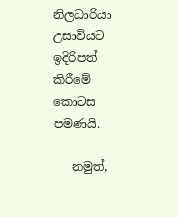නිලධාරියා උසාවියට ඉදිරිපත් කිරීමේ කොටස පමණයි.

   නමුත්,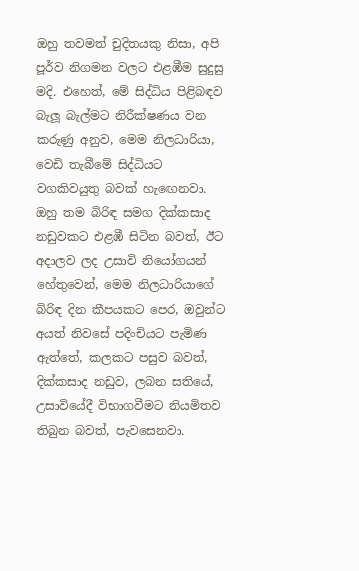ඔහු තවමත් චුදිතයකු නිසා, අපි පූර්ව නිගමන වලට එළඹීම සුදුසු මදි. එහෙත්, මේ සිද්ධිය පිළිබඳව බැලූ බැල්මට නිරීක්ෂණය වන කරුණු අනුව, මෙම නිලධාරියා, වෙඩි තැබීමේ සිද්ධියට වගකිවයුතු බවක් හැඟෙනවා. ඔහු තම බිරිඳ සමග දික්කසාද නඩුවකට එළඹී සිටින බවත්, ඊට අදාලව ලද උසාවි නියෝගයන් හේතුවෙන්, මෙම නිලධාරියාගේ බිරිඳ දින කීපයකට පෙර, ඔවුන්ට අයත් නිවසේ පදිංචියට පැමිණ ඇත්තේ, කලකට පසුව බවත්, දික්කසාද නඩුව, ලබන සතියේ, උසාවියේදී විභාගවීමට නියමිතව තිබුන බවත්, පැවසෙනවා.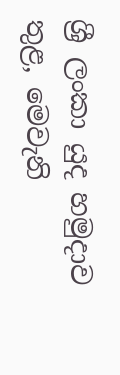ශ්‍රී ලංකා යුද හමුදාව තුළ, මෙවැනි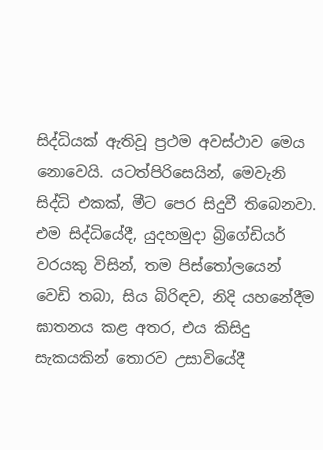සිද්ධියක් ඇතිවූ ප්‍රථම අවස්ථාව මෙය නොවෙයි. යටත්පිරිසෙයින්, මෙවැනි සිද්ධි එකක්, මීට පෙර සිදුවී තිබෙනවා. එම සිද්ධියේදී, යුදහමුදා බ්‍රිගේඩියර් වරයකු විසින්, තම පිස්තෝලයෙන් වෙඩි තබා, සිය බිරිඳව, නිදි යහනේදීම ඝාතනය කළ අතර, එය කිසිදු සැකයකින් තොරව උසාවියේදී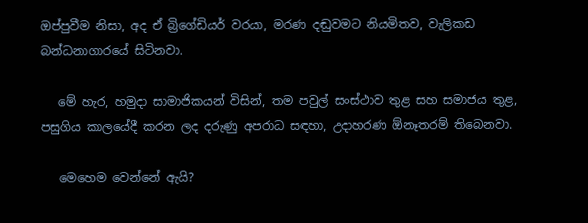ඔප්පුවීම නිසා, අද ඒ බ්‍රිගේඩියර් වරයා, මරණ දඬුවමට නියමිතව, වැලිකඩ බන්ධනාගාරයේ සිටිනවා.

   මේ හැර, හමුදා සාමාජිකයන් විසින්, තම පවුල් සංස්ථාව තුළ සහ සමාජය තුළ, පසුගිය කාලයේදී කරන ලද දරුණු අපරාධ සඳහා, උදාහරණ ඕනෑතරම් තිබෙනවා.

   මෙහෙම වෙන්නේ ඇයි?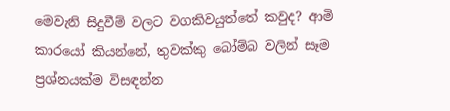මෙවැනි සිදුවීම් වලට වගකිවයුත්තේ කවුද? ආමි කාරයෝ කියන්නේ, තුවක්කු බෝම්බ වලින් සෑම ප්‍රශ්නයක්ම විසඳන්න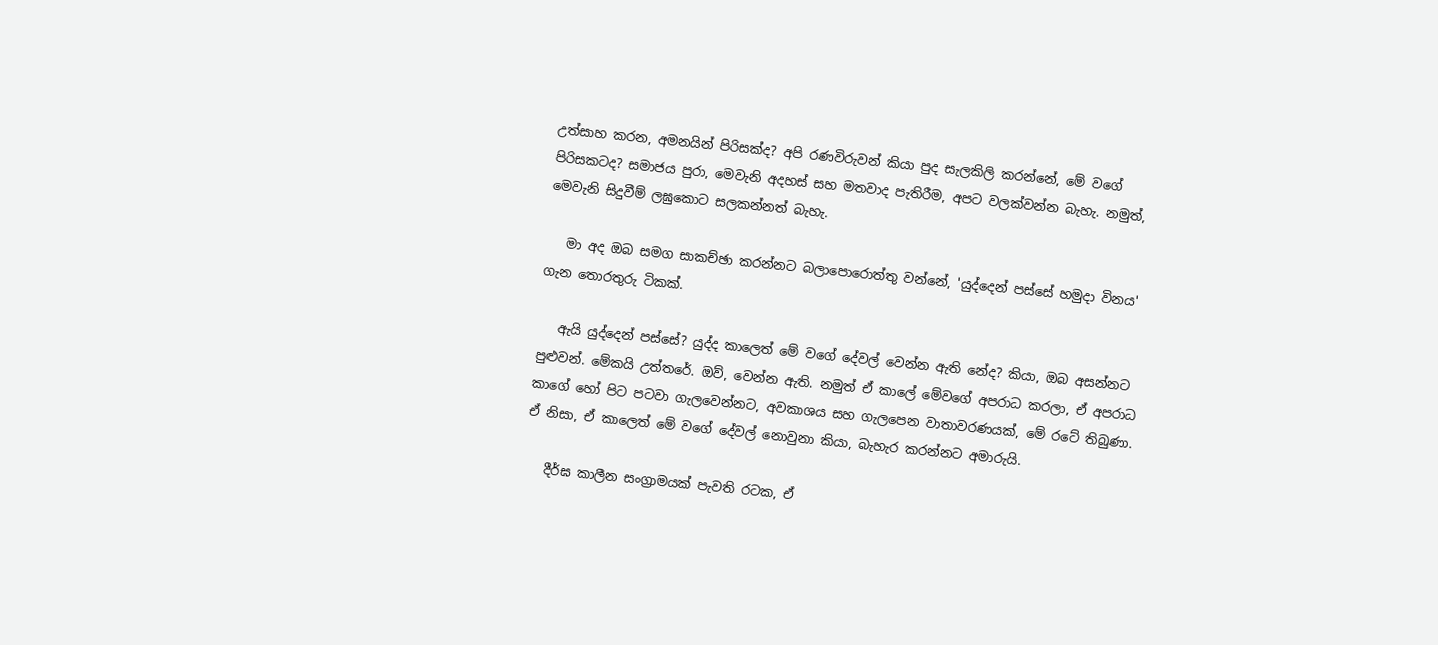උත්සාහ කරන, අමනයින් පිරිසක්ද? අපි රණවිරුවන් කියා පුද සැලකිලි කරන්නේ, මේ වගේ පිරිසකටද? සමාජය පුරා, මෙවැනි අදහස් සහ මතවාද පැතිරීම, අපට වලක්වන්න බැහැ. නමුත්, මෙවැනි සිදුවීම් ලඝුකොට සලකන්නත් බැහැ.

   මා අද ඔබ සමග සාකච්ඡා කරන්නට බලාපොරොත්තු වන්නේ, 'යුද්දෙන් පස්සේ හමුදා විනය' ගැන තොරතුරු ටිකක්.

   ඇයි යුද්දෙන් පස්සේ? යුද්ද කාලෙත් මේ වගේ දේවල් වෙන්න ඇති නේද? කියා, ඔබ අසන්නට පුළුවන්. මේකයි උත්තරේ. ඔව්, වෙන්න ඇති. නමුත් ඒ කාලේ මේවගේ අපරාධ කරලා, ඒ අපරාධ කාගේ හෝ පිට පටවා ගැලවෙන්නට, අවකාශය සහ ගැලපෙන වාතාවරණයක්, මේ රටේ තිබුණා. ඒ නිසා, ඒ කාලෙත් මේ වගේ දේවල් නොවුනා කියා, බැහැර කරන්නට අමාරුයි.

   දීර්ඝ කාලීන සංග්‍රාමයක් පැවති රටක, ඒ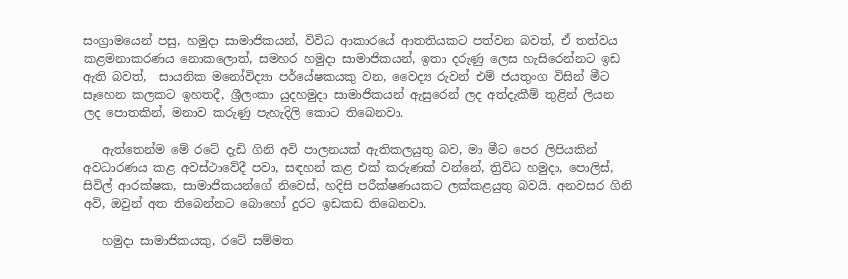සංග්‍රාමයෙන් පසු, හමුදා සාමාජිකයන්, විවිධ ආකාරයේ ආතතියකට පත්වන බවත්, ඒ තත්වය කළමනාකරණය නොකලොත්, සමහර හමුදා සාමාජිකයන්, ඉතා දරුණු ලෙස හැසිරෙන්නට ඉඩ ඇති බවත්,  සායනික මනෝවිද්‍යා පර්යේෂකයකු වන, වෛද්‍ය රුවන් එම් ජයතුංග විසින් මීට සෑහෙන කලකට ඉහතදී, ශ්‍රීලංකා යුදහමුදා සාමාජිකයන් ඇසුරෙන් ලද අත්දැකීම් තුළින් ලියන ලද පොතකින්, මනාව කරුණු පැහැදිලි කොට තිබෙනවා.

   ඇත්තෙන්ම මේ රටේ දැඩි ගිනි අවි පාලනයක් ඇතිකලයුතු බව, මා මීට පෙර ලිපියකින් අවධාරණය කළ අවස්ථාවේදී පවා, සඳහන් කළ එක් කරුණක් වන්නේ, ත්‍රිවිධ හමුදා, පොලිස්, සිවිල් ආරක්ෂක, සාමාජිකයන්ගේ නිවෙස්, හදිසි පරීක්ෂණයකට ලක්කළයුතු බවයි. අනවසර ගිනි අවි, ඔවුන් අත තිබෙන්නට බොහෝ දුරට ඉඩකඩ තිබෙනවා.

   හමුදා සාමාජිකයකු, රටේ සම්මත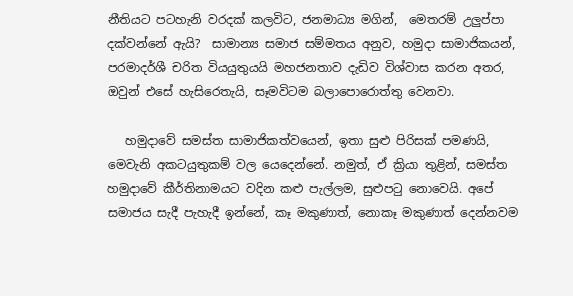නීතියට පටහැනි වරදක් කලවිට, ජනමාධ්‍ය මගින්,  මෙතරම් උලුප්පා දක්වන්නේ ඇයි?  සාමාන්‍ය සමාජ සම්මතය අනුව, හමුදා සාමාජිකයන්, පරමාදර්ශී චරිත වියයුතුයයි මහජනතාව දැඩිව විශ්වාස කරන අතර, ඔවුන් එසේ හැසිරෙතැයි, සෑමවිටම බලාපොරොත්තු වෙනවා.

   හමුදාවේ සමස්ත සාමාජිකත්වයෙන්, ඉතා සුළු පිරිසක් පමණයි, මෙවැනි අකටයුතුකම් වල යෙදෙන්නේ. නමුත්, ඒ ක්‍රියා තුළින්, සමස්ත හමුදාවේ කීර්තිනාමයට වදින කළු පැල්ලම, සුළුපටු නොවෙයි. අපේ සමාජය සැදී පැහැදී ඉන්නේ, කෑ මකුණාත්, නොකෑ මකුණාත් දෙන්නවම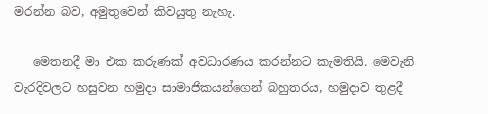මරන්න බව, අමුතුවෙන් කිවයුතු නැහැ.

   මෙතනදී මා එක කරුණක් අවධාරණය කරන්නට කැමතියි. මෙවැනි වැරදිවලට හසුවන හමුදා සාමාජිකයන්ගෙන් බහුතරය, හමුදාව තුළදී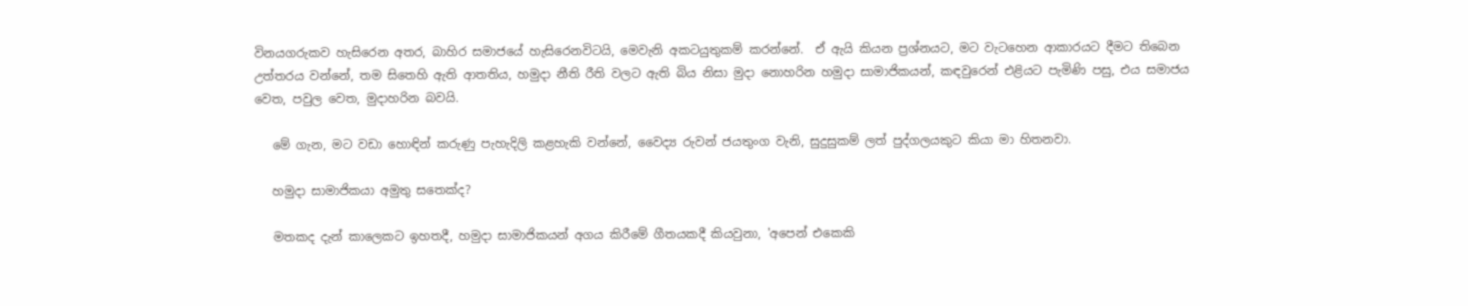විනයගරුකව හැසිරෙන අතර, බාහිර සමාජයේ හැසිරෙනවිටයි, මෙවැනි අකටයුතුකම් කරන්නේ.  ඒ ඇයි කියන ප්‍රශ්නයට, මට වැටහෙන ආකාරයට දීමට තිබෙන උත්තරය වන්නේ, තම සිතෙහි ඇති ආතතිය, හමුදා නීති රීති වලට ඇති බිය නිසා මුදා නොහරින හමුදා සාමාජිකයන්, කඳවුරෙන් එළියට පැමිණි පසු, එය සමාජය වෙත, පවුල වෙත, මුදාහරින බවයි.

   මේ ගැන, මට වඩා හොඳින් කරුණු පැහැදිලි කළහැකි වන්නේ, වෛද්‍ය රුවන් ජයතුංග වැනි, සුදුසුකම් ලත් පුද්ගලයකුට කියා මා හිතනවා.

   හමුදා සාමාජිකයා අමුතු සතෙක්ද?

   මතකද දැන් කාලෙකට ඉහතදී, හමුදා සාමාජිකයන් අගය කිරීමේ ගීතයකදී කියවුනා, 'අපෙන් එකෙකි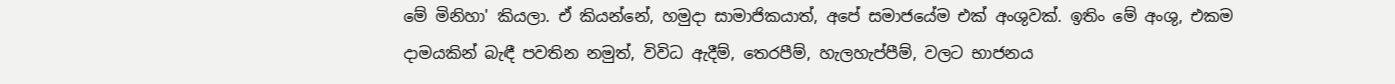මේ මිනිහා' කියලා. ඒ කියන්නේ, හමුදා සාමාජිකයාත්, අපේ සමාජයේම එක් අංශුවක්. ඉතිං මේ අංශු, එකම දාමයකින් බැඳී පවතින නමුත්, විවිධ ඇදීම්, තෙරපීම්, හැලහැප්පීම්, වලට භාජනය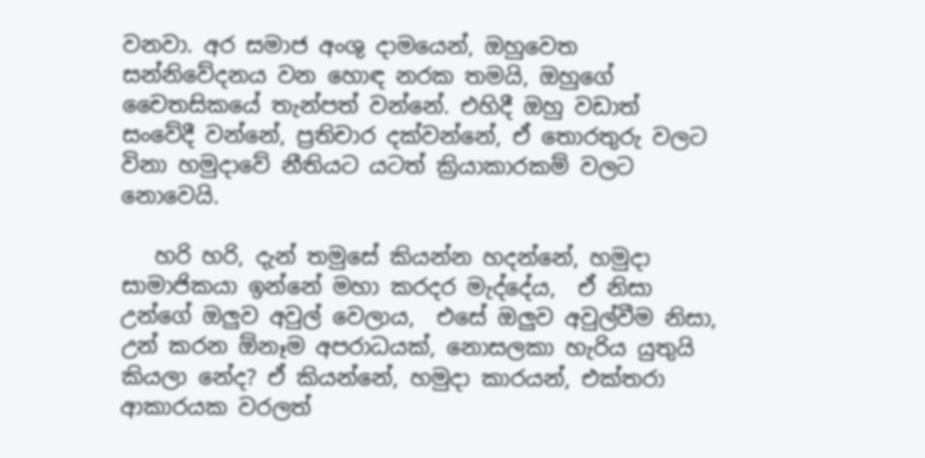වනවා. අර සමාජ අංශු දාමයෙන්, ඔහුවෙත සන්නිවේදනය වන හොඳ නරක තමයි, ඔහුගේ චෛතසිකයේ තැන්පත් වන්නේ. එහිදී ඔහු වඩාත් සංවේදී වන්නේ, ප්‍රතිචාර දක්වන්නේ, ඒ තොරතුරු වලට විනා හමුදාවේ නීතියට යටත් ක්‍රියාකාරකම් වලට නොවෙයි.

   හරි හරි, දැන් තමුසේ කියන්න හදන්නේ, හමුදා සාමාජිකයා ඉන්නේ මහා කරදර මැද්දේය,  ඒ නිසා උන්ගේ ඔලුව අවුල් වෙලාය,  එසේ ඔලුව අවුල්වීම නිසා, උන් කරන ඕනෑම අපරාධයක්, නොසලකා හැරිය යුතුයි කියලා නේද? ඒ කියන්නේ, හමුදා කාරයන්, එක්තරා ආකාරයක වරලත්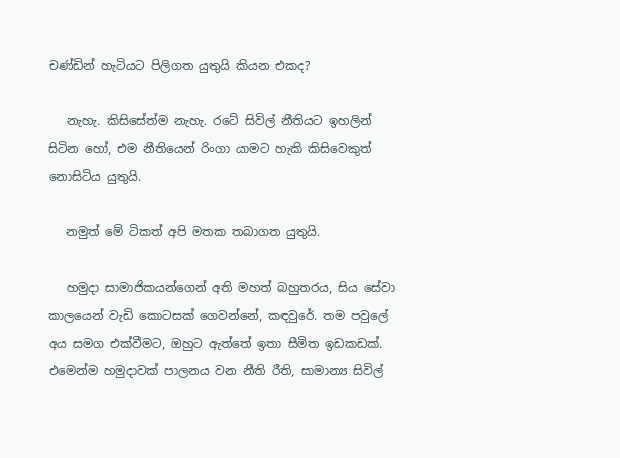චණ්ඩින් හැටියට පිලිගත යුතුයි කියන එකද?

   නැහැ. කිසිසේත්ම නැහැ. රටේ සිවිල් නීතියට ඉහලින් සිටින හෝ, එම නීතියෙන් රිංගා යාමට හැකි කිසිවෙකුත් නොසිටිය යුතුයි.

   නමුත් මේ ටිකත් අපි මතක තබාගත යුතුයි.

   හමුදා සාමාජිකයන්ගෙන් අති මහත් බහුතරය, සිය සේවා කාලයෙන් වැඩි කොටසක් ගෙවන්නේ, කඳවුරේ. තම පවුලේ අය සමග එක්වීමට, ඔහුට ඇත්තේ ඉතා සීමිත ඉඩකඩක්. එමෙන්ම හමුදාවක් පාලනය වන නීති රීති, සාමාන්‍ය සිවිල්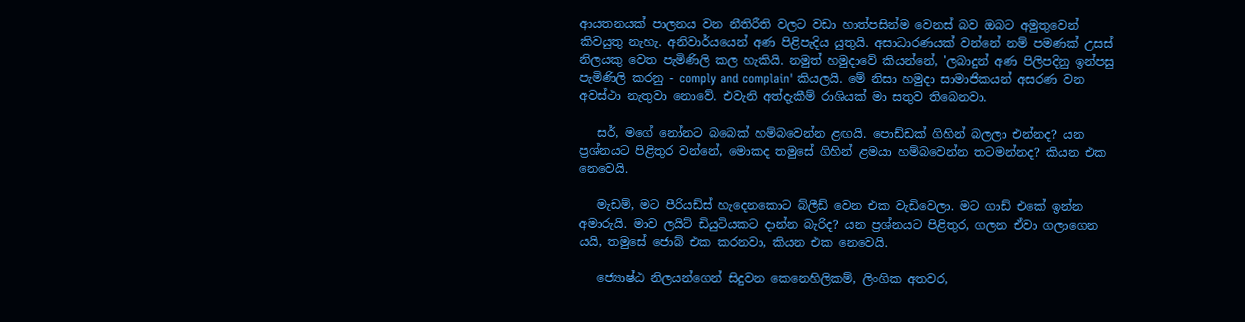ආයතනයක් පාලනය වන නීතිරීති වලට වඩා හාත්පසින්ම වෙනස් බව ඔබට අමුතුවෙන් කිවයුතු නැහැ. අනිවාර්යයෙන් අණ පිළිපැදිය යුතුයි. අසාධාරණයක් වන්නේ නම් පමණක් උසස් නිලයකු වෙත පැමිණිලි කල හැකියි. නමුත් හමුදාවේ කියන්නේ, 'ලබාදුන් අණ පිලිපදිනු ඉන්පසු පැමිණිලි කරනු - comply and complain' කියලයි. මේ නිසා හමුදා සාමාජිකයන් අසරණ වන අවස්ථා නැතුවා නොවේ. එවැනි අත්දැකීම් රාශියක් මා සතුව තිබෙනවා.

   සර්, මගේ නෝනට බබෙක් හම්බවෙන්න ළඟයි. පොඩ්ඩක් ගිහින් බලලා එන්නද? යන ප්‍රශ්නයට පිළිතුර වන්නේ, මොකද තමුසේ ගිහින් ළමයා හම්බවෙන්න තටමන්නද? කියන එක නෙවෙයි.

   මැඩම්, මට පීරියඩ්ස් හැදෙනකොට බ්ලීඩ් වෙන එක වැඩිවෙලා. මට ගාඩ් එකේ ඉන්න අමාරුයි. මාව ලයිට් ඩියුටියකට දාන්න බැරිද? යන ප්‍රශ්නයට පිළිතුර, ගලන ඒවා ගලාගෙන යයි, තමුසේ ජොබ් එක කරනවා, කියන එක නෙවෙයි.

   ජ්‍යොෂ්ඨ නිලයන්ගෙන් සිදුවන කෙනෙහිලිකම්, ලිංගික අතවර,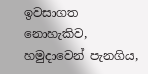ඉවසාගත නොහැකිව, හමුදාවෙන් පැනගිය,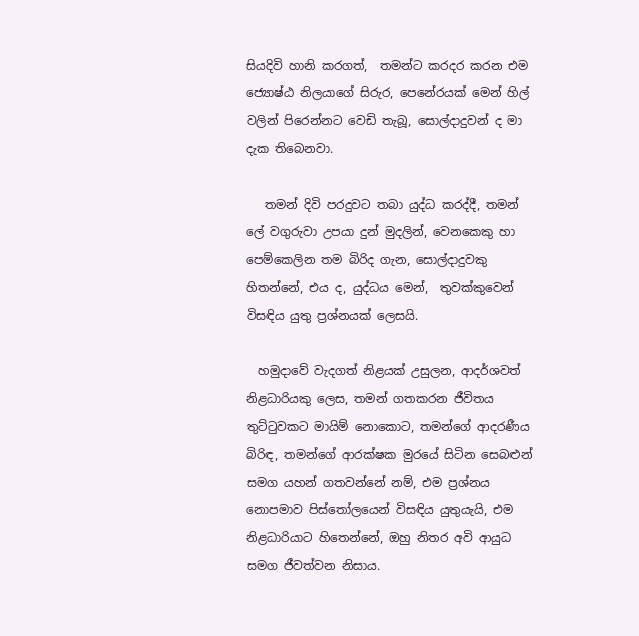සියදිවි හානි කරගත්,  තමන්ට කරදර කරන එම ජ්‍යොෂ්ඨ නිලයාගේ සිරුර, පෙනේරයක් මෙන් හිල් වලින් පිරෙන්නට වෙඩි තැබූ, සොල්දාදුවන් ද මා දැක තිබෙනවා.

   තමන් දිවි පරදුවට තබා යුද්ධ කරද්දී, තමන් ලේ වගුරුවා උපයා දුන් මුදලින්, වෙනකෙකු හා පෙම්කෙලින තම බිරිද ගැන, සොල්දාදුවකු හිතන්නේ, එය ද, යුද්ධය මෙන්,  තුවක්කුවෙන් විසඳිය යුතු ප්‍රශ්නයක් ලෙසයි.

  හමුදාවේ වැදගත් නිළයක් උසුලන, ආදර්ශවත් නිළධාරියකු ලෙස, තමන් ගතකරන ජීවිතය තුට්ටුවකට මායිම් නොකොට, තමන්ගේ ආදරණීය බිරිඳ, තමන්ගේ ආරක්ෂක මුරයේ සිටින සෙබළුන් සමග යහන් ගතවන්නේ නම්, එම ප්‍රශ්නය නොපමාව පිස්තෝලයෙන් විසඳිය යුතුයැයි, එම නිළධාරියාට හිතෙන්නේ, ඔහු නිතර අවි ආයුධ සමග ජීවත්වන නිසාය.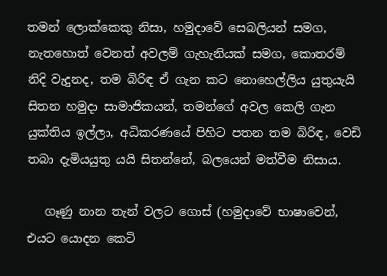තමන් ලොක්කෙකු නිසා, හමුදාවේ සෙබලියන් සමග, නැතහොත් වෙනත් අවලම් ගැහැනියක් සමග, කොතරම් නිදි වැදුනද, තම බිරිඳ ඒ ගැන කට නොහෙල්ලිය යුතුයැයි සිතන හමුදා සාමාජිකයන්, තමන්ගේ අවල කෙලි ගැන යුක්තිය ඉල්ලා, අධිකරණයේ පිහිට පතන තම බිරිඳ, වෙඩි තබා දැමියයුතු යයි සිතන්නේ, බලයෙන් මත්වීම නිසාය.

   ගෑණු නාන තැන් වලට ගොස් (හමුදාවේ භාෂාවෙන්, එයට යොදන කෙටි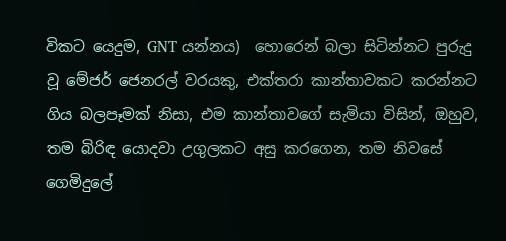විකට යෙදුම, GNT යන්නය)  හොරෙන් බලා සිටින්නට පුරුදු වූ මේජර් ජෙනරල් වරයකු, එක්තරා කාන්තාවකට කරන්නට ගිය බලපෑමක් නිසා, එම කාන්තාවගේ සැමියා විසින්, ඔහුව, තම බිරිඳ යොදවා උගුලකට අසු කරගෙන, තම නිවසේ ගෙමිදුලේ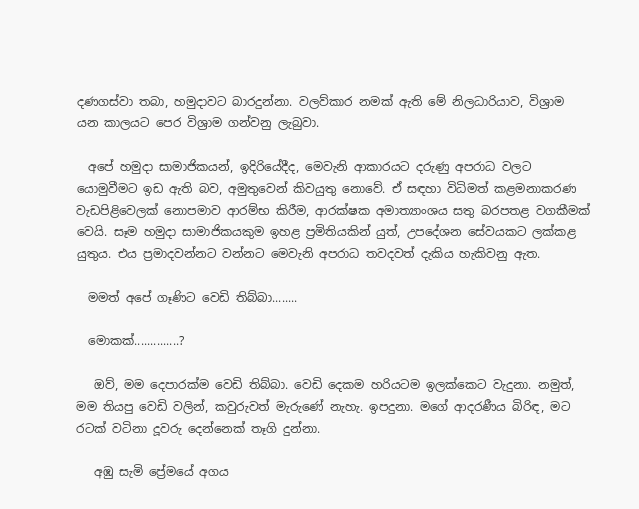දණගස්වා තබා, හමුදාවට බාරදුන්නා. වලව්කාර නමක් ඇති මේ නිලධාරියාව, විශ්‍රාම යන කාලයට පෙර විශ්‍රාම ගන්වනු ලැබුවා.

  අපේ හමුදා සාමාජිකයන්, ඉදිරියේදීද, මෙවැනි ආකාරයට දරුණු අපරාධ වලට යොමුවීමට ඉඩ ඇති බව, අමුතුවෙන් කිවයුතු නොවේ. ඒ සඳහා විධිමත් කළමනාකරණ වැඩපිළිවෙලක් නොපමාව ආරම්භ කිරීම, ආරක්ෂක අමාත්‍යාංශය සතු බරපතළ වගකීමක් වෙයි. සෑම හමුදා සාමාජිකයකුම ඉහළ ප්‍රමිතියකින් යුත්, උපදේශන සේවයකට ලක්කළ යුතුය. එය ප්‍රමාදවන්නට වන්නට මෙවැනි අපරාධ තවදවත් දැකිය හැකිවනු ඇත.

  මමත් අපේ ගෑණිට වෙඩි තිබ්බා........

  මොකක්..............?

   ඔව්, මම දෙපාරක්ම වෙඩි තිබ්බා. වෙඩි දෙකම හරියටම ඉලක්කෙට වැදුනා. නමුත්, මම තියපු වෙඩි වලින්, කවුරුවත් මැරුණේ නැහැ. ඉපදුනා. මගේ ආදරණීය බිරිඳ, මට රටක් වටිනා දූවරු දෙන්නෙක් තෑගි දුන්නා.

   අඹු සැමි ප්‍රේමයේ අගය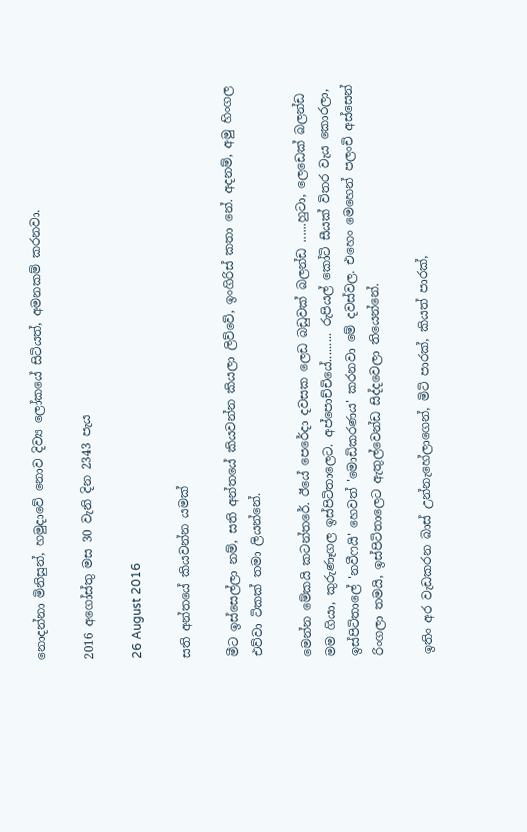නොදන්නා මිනිසුන්, හමුදාවේ නොව දිව්‍ය ලෝකයේ සිටියත්, අමනකම් කරනවා.

2016 අගෝස්තු මස 30 වැනි දින 2343 පැය

26 August 2016

සති අන්තයේ කියවන්න යමක්

මීට ඉස්සෙල්ලා නම්, සති අන්තයේ කියවන්න කියලා ලිව්වේ, ඉංගිරිස් කතා නේ. අදනම්, අමු හිංගල එව්වා ටිකක් තමා ලියන්නේ.

මෙන්න මේකයි කටන්තරේ. ඊයේ පෙරේදා දවසක ලෙඩ බඩුවක් බලන්ඩ ......හුටා, ලෙඩෙක් බලන්ඩ මම ගියා, කුරුණෑගල ඉස්පිටිතාලෙට. අප්පොච්චියේ......... රුපියල් කෝටි සීයක් විතර වැය කොරලා, ඉස්පිටිතාලේ 'නවීෆයි' හෙවත් 'මොඩිකරණය' කරනවා මේ දවස්වල. එහෙං මෙහෙන් පලංචි අස්සෙන් රිංගලා තමයි, ඉස්පිටිතාලෙට ඇතුල්වෙන්ඩ සිද්දවෙලා තියෙන්නේ.

ඉතිං අර වැඩකරන බාස් උන්නැහේලාගෙන්, මිටි පාරක්, කියත් පාරක්,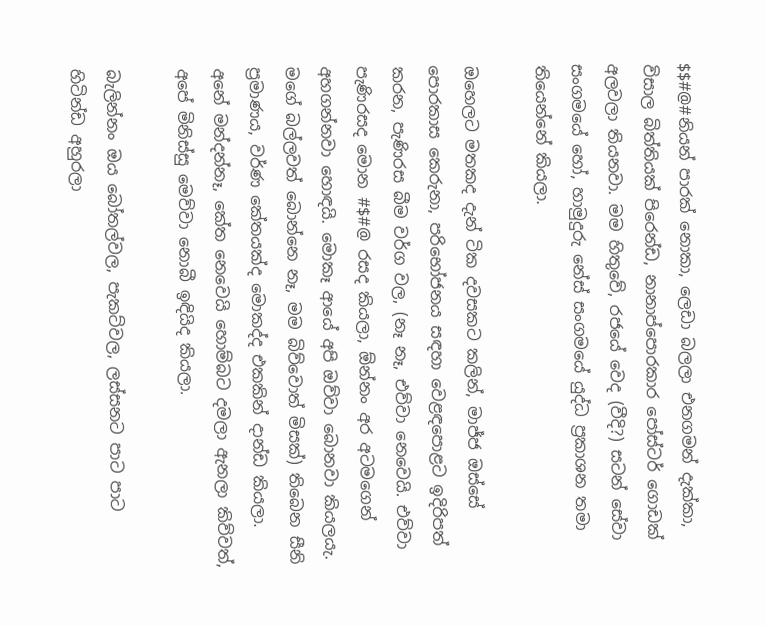$$#@#නියන් පාරක් නොකා, ලෙඩා බලලා එනගමන් දැක්කා, විසාල බිත්තියක් පිරෙන්ඩ, නානාප්පොරකාර පෝස්ටර් ගොඩක් අලවලා තියනවා. මම හිතුවේ, රජයේ වෙද (වීදි?) සටන් සේවා සංගමයේ හෝ, හාමුදුරු නේස් සංගමයේ යුද්ධ ප්‍රකාශන තමා තියෙන්නේ කියලා.

ඔහෙලට මතකද දැන් ටික දවසකට කලින්, මාජ්ජ ඔස්සේ පොරකාස කෙරුනා, පරිභෝජනය සඳහා වෙළඳපොළට ඉදිරිපත් කරන, පැණිරස බීම වර්ග වල, (නෑ නෑ, එව්වා නෙවෙයි. එව්වා පැණිරසද මොන #$#@ රසද කියලා, ඕන්නං අර අටමගෙන් අහගන්නවා හොඳයි. මොකෑ ආයේ අපි ඔව්වා බොනවා කියලයැ. මගේ බල්ලවත් බොන්නෙ නෑ, මම බිව්වොත් මිසක්) තිබෙන සීනි ප්‍රමාණය, වර්ණ කේතයක්ද මොකද්ද එකකින් දාන්ඩ කියලා. අනේ මන්දන්නෑ, කේත නෙවෙයි හොම්බට දමලා ඇනලා කිව්වත්, අපේ මිනිස්සු මෙව්වා නොබී ඉඳියිද කියලා.

බැලින්නං ඔය බෝතල්වල, පැකට්වල, ලස්සනට පාට පාට හිටින්ඩ අහුරලා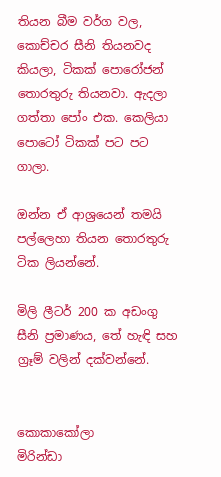තියන බීම වර්ග වල, කොච්චර සීනි තියනවද කියලා, ටිකක් පොරෝජන් තොරතුරු තියනවා. ඇදලා ගත්තා පෝං එක. කෙලියා පොටෝ ටිකක් පට පට ගාලා.

ඔන්න ඒ ආශ්‍රයෙන් තමයි පල්ලෙහා තියන තොරතුරු ටික ලියන්නේ.

මිලි ලීටර් 200 ක අඩංගු සීනි ප්‍රමාණය, තේ හැඳි සහ ග්‍රෑම් වලින් දක්වන්නේ.


කොකාකෝලා                                  මිරින්ඩා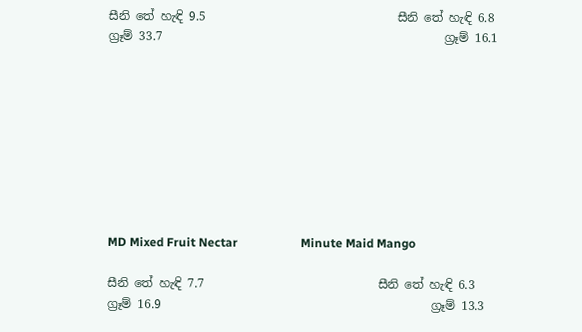සීනි තේ හැඳි 9.5                                සීනි තේ හැඳි 6.8
ග්‍රෑම් 33.7                                               ග්‍රෑම් 16.1









MD Mixed Fruit Nectar                     Minute Maid Mango

සීනි තේ හැඳි 7.7                             සීනි තේ හැඳි 6.3
ග්‍රෑම් 16.9                                             ග්‍රෑම් 13.3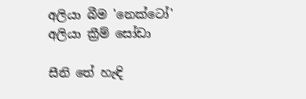අලියා බීම 'නෙක්ටෝ'             අලියා ක්‍රීම් සෝඩා

සීනි තේ හැඳි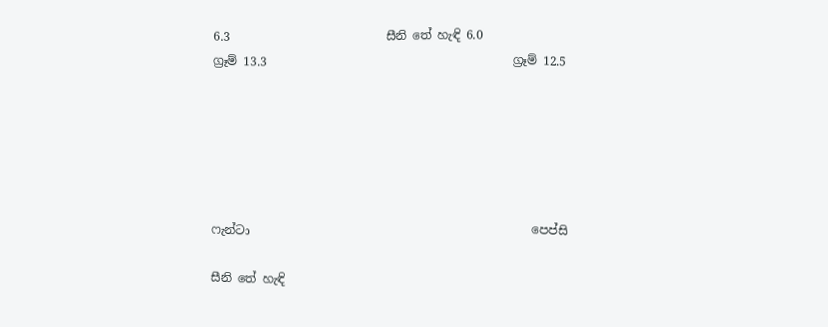6.3                          සීනි තේ හැඳි 6.0
ග්‍රෑම් 13.3                                         ග්‍රෑම් 12.5






ෆැන්ටා                                               පෙප්සි

සීනි තේ හැඳි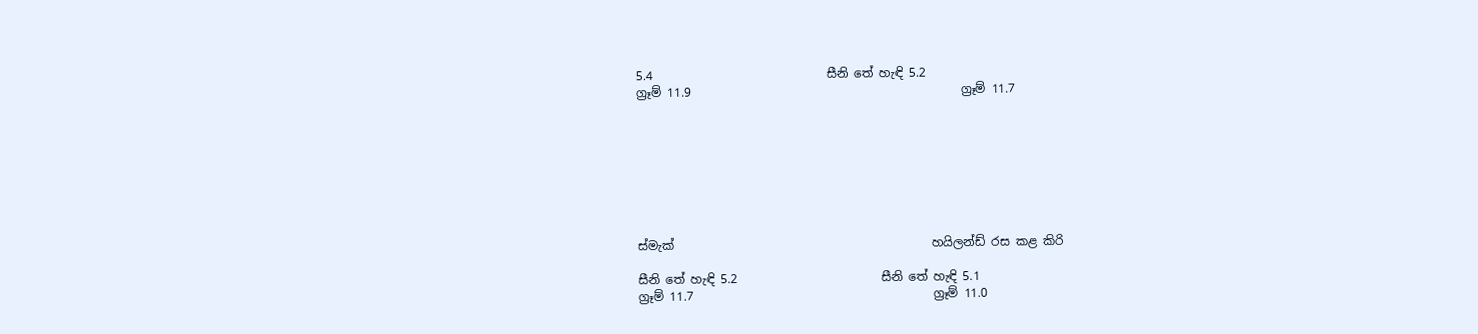5.4                             සීනි තේ හැඳි 5.2
ග්‍රෑම් 11.9                                             ග්‍රෑම් 11.7








ස්මැක්                                           හයිලන්ඩ් රස කළ කිරි

සීනි තේ හැඳි 5.2                        සීනි තේ හැඳි 5.1
ග්‍රෑම් 11.7                                        ග්‍රෑම් 11.0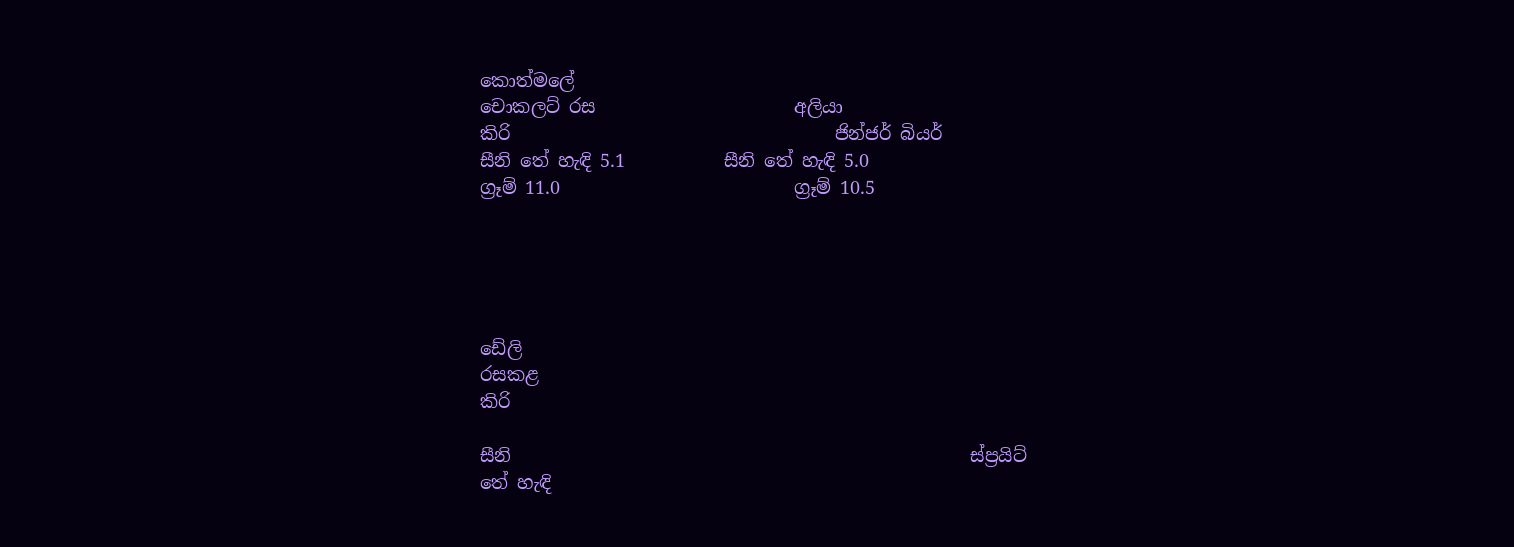කොත්මලේ
චොකලට් රස                      අලියා
කිරි                                    ජින්ජර් බියර්
සීනි තේ හැඳි 5.1           සීනි තේ හැඳි 5.0
ග්‍රෑම් 11.0                          ග්‍රෑම් 10.5





ඩේලි
රසකළ
කිරි

සීනි                                                   ස්ප්‍රයිට්
තේ හැඳි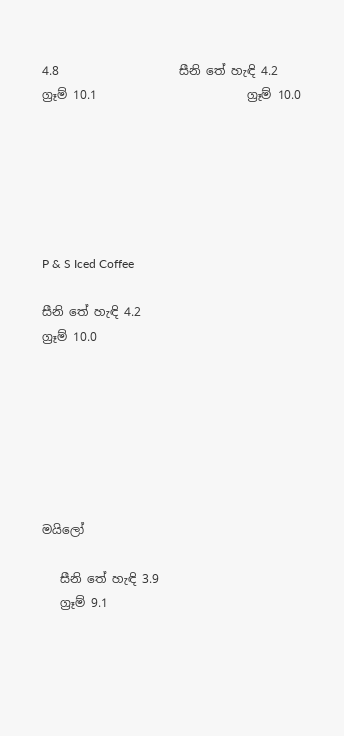4.8                    සීනි තේ හැඳි 4.2
ග්‍රෑම් 10.1                         ග්‍රෑම් 10.0






P & S Iced Coffee

සීනි තේ හැඳි 4.2
ග්‍රෑම් 10.0







මයිලෝ

   සීනි තේ හැඳි 3.9
   ග්‍රෑම් 9.1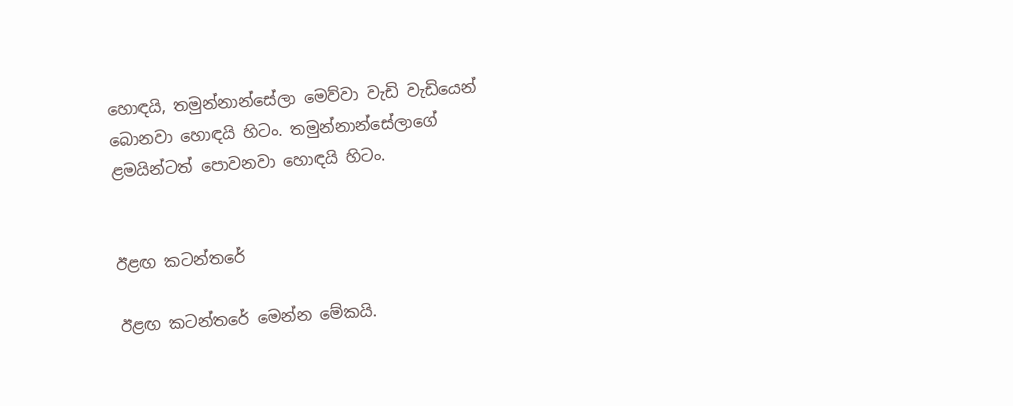හොඳයි, තමුන්නාන්සේලා මෙව්වා වැඩි වැඩියෙන් බොනවා හොඳයි හිටං. තමුන්නාන්සේලාගේ ළමයින්ටත් පොවනවා හොඳයි හිටං.


ඊළඟ කටන්තරේ

ඊළඟ කටන්තරේ මෙන්න මේකයි.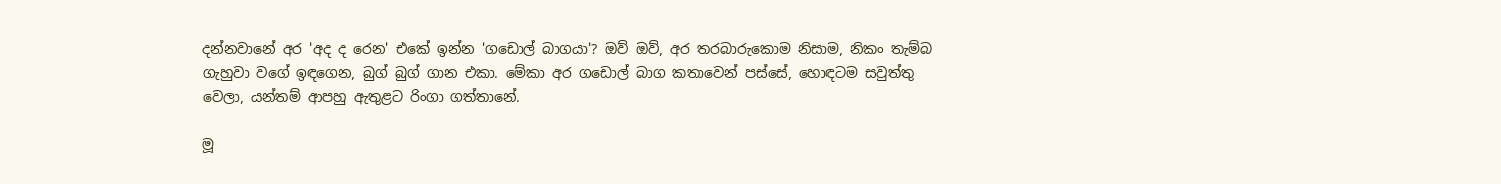දන්නවානේ අර 'අද ද රෙන' එකේ ඉන්න 'ගඩොල් බාගයා'? ඔව් ඔව්, අර තරබාරුකොම නිසාම, නිකං තැම්බ ගැහුවා වගේ ඉඳගෙන, බුග් බුග් ගාන එකා. මේකා අර ගඩොල් බාග කතාවෙන් පස්සේ, හොඳටම සවුත්තු වෙලා, යන්තම් ආපහු ඇතුළට රිංගා ගත්තානේ.

මූ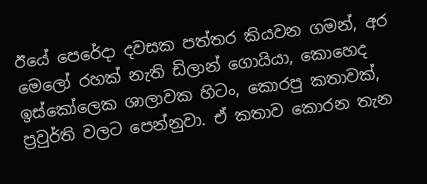ඊයේ පෙරේදා දවසක පත්තර කියවන ගමන්, අර මෙලෝ රහක් නැති ඩිලාන් ගොයියා, කොහෙද ඉස්කෝලෙක ශාලාවක හිටං, කොරපු කතාවක්, ප්‍රවුර්ති වලට පෙන්නුවා. ඒ කතාව කොරන තැන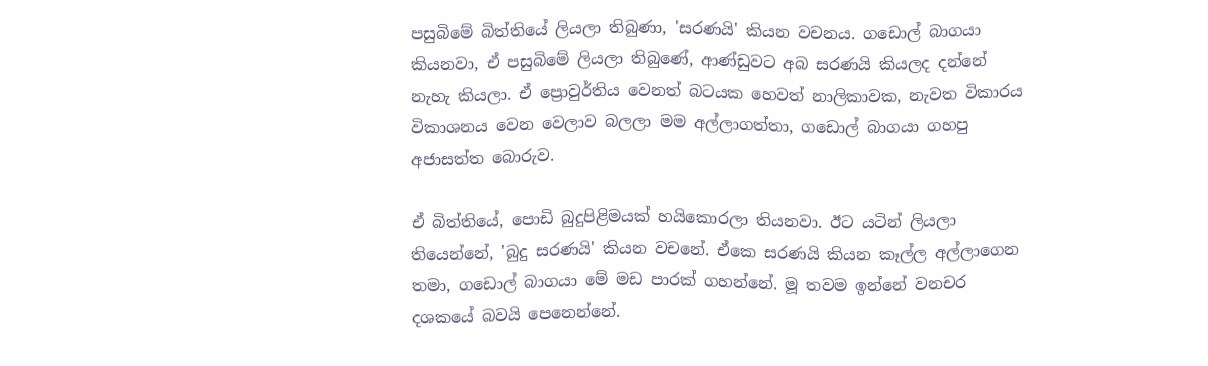පසුබිමේ බිත්තියේ ලියලා තිබුණා, 'සරණයි' කියන වචනය. ගඩොල් බාගයා කියනවා, ඒ පසුබිමේ ලියලා තිබුණේ, ආණ්ඩුවට අබ සරණයි කියලද දන්නේ නැහැ කියලා. ඒ ප්‍රොවුර්තිය වෙනත් බටයක හෙවත් නාලිකාවක, නැවත විකාරය විකාශනය වෙන වෙලාව බලලා මම අල්ලාගත්තා, ගඩොල් බාගයා ගහපු අජාසත්ත බොරුව.

ඒ බිත්තියේ, පොඩි බුදුපිළිමයක් හයිකොරලා තියනවා. ඊට යටින් ලියලා තියෙන්නේ, 'බුදු සරණයි' කියන වචනේ. ඒකෙ සරණයි කියන කෑල්ල අල්ලාගෙන තමා, ගඩොල් බාගයා මේ මඩ පාරක් ගහන්නේ. මූ තවම ඉන්නේ වනචර දශකයේ බවයි පෙනෙන්නේ.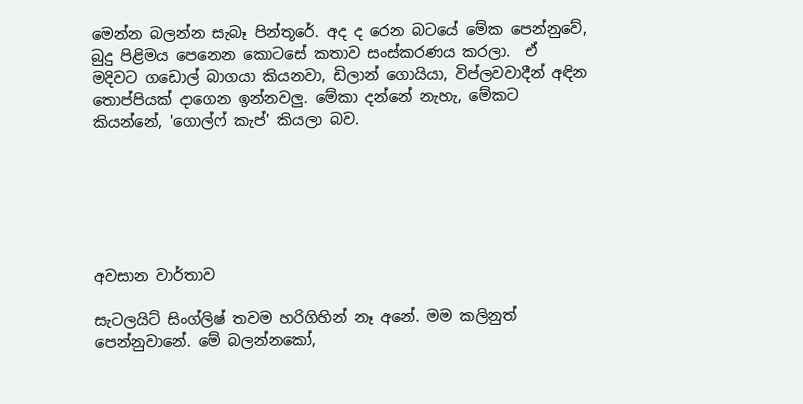මෙන්න බලන්න සැබෑ පින්තූරේ. අද ද රෙන බටයේ මේක පෙන්නුවේ, බුදු පිළිමය පෙනෙන කොටසේ කතාව සංස්කරණය කරලා.  ඒ මදිවට ගඩොල් බාගයා කියනවා, ඩිලාන් ගොයියා, විප්ලවවාදීන් අඳින තොප්පියක් දාගෙන ඉන්නවලු. මේකා දන්නේ නැහැ, මේකට කියන්නේ, 'ගොල්ෆ් කැප්' කියලා බව.






අවසාන වාර්තාව

සැටලයිට් සිංග්ලිෂ් තවම හරිගිහින් නෑ අනේ. මම කලිනුත් පෙන්නුවානේ. මේ බලන්නකෝ,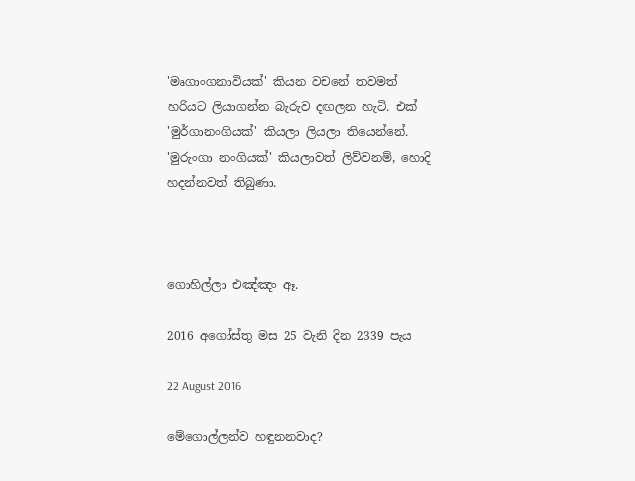'මෘගාංගනාවියක්' කියන වචනේ තවමත් හරියට ලියාගන්න බැරුව දඟලන හැටි. එක් 'මුර්ගානංගියක්' කියලා ලියලා තියෙන්නේ. 'මුරුංගා නංගියක්' කියලාවත් ලිව්වනම්, හොදි හදන්නවත් තිබුණා.



ගොහිල්ලා එඤ්ඤං ඈ.

2016 අගෝස්තු මස 25 වැනි දින 2339 පැය

22 August 2016

මේගොල්ලන්ව හඳුනනවාද?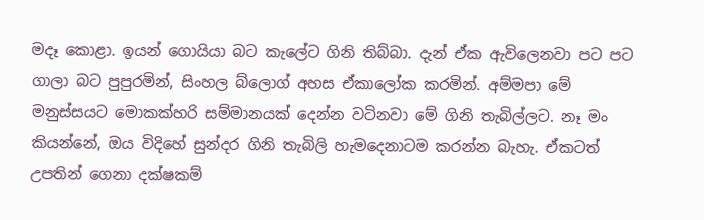මදෑ කොළා. ඉයන් ගොයියා බට කැලේට ගිනි තිබ්බා. දැන් ඒක ඇවිලෙනවා පට පට ගාලා බට පුපුරමින්, සිංහල බ්ලොග් අහස ඒකාලෝක කරමින්. අම්මපා මේ මනුස්සයට මොකක්හරි සම්මානයක් දෙන්න වටිනවා මේ ගිනි තැබිල්ලට. නෑ මං කියන්නේ, ඔය විදිහේ සුන්දර ගිනි තැබිලි හැමදෙනාටම කරන්න බැහැ. ඒකටත් උපතින් ගෙනා දක්ෂකම්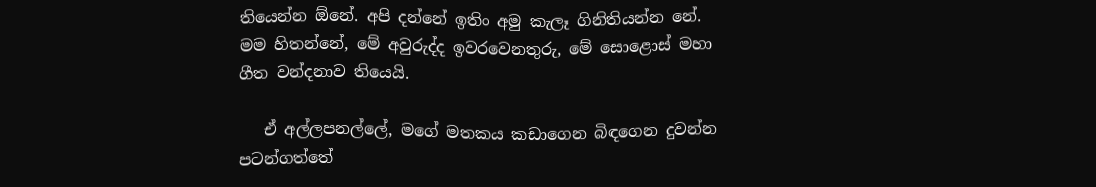තියෙන්න ඕනේ. අපි දන්නේ ඉතිං අමු කැලෑ ගිනිතියන්න නේ. මම හිතන්නේ, මේ අවුරුද්ද ඉවරවෙනතුරු, මේ සොළොස් මහා ගීත වන්දනාව තියෙයි.

   ඒ අල්ලපනල්ලේ, මගේ මතකය කඩාගෙන බිඳගෙන දුවන්න පටන්ගත්තේ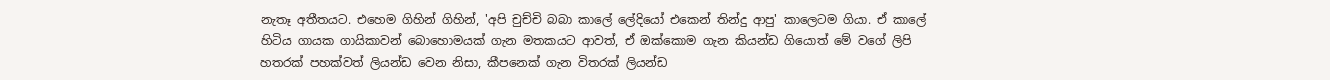නැතෑ අතීතයට. එහෙම ගිහින් ගිහින්, 'අපි චුච්චි බබා කාලේ ලේදියෝ එකෙන් තින්දු ආපු' කාලෙටම ගියා. ඒ කාලේ හිටිය ගායක ගායිකාවන් බොහොමයක් ගැන මතකයට ආවත්, ඒ ඔක්කොම ගැන කියන්ඩ ගියොත් මේ වගේ ලිපි හතරක් පහක්වත් ලියන්ඩ වෙන නිසා, කීපනෙක් ගැන විතරක් ලියන්ඩ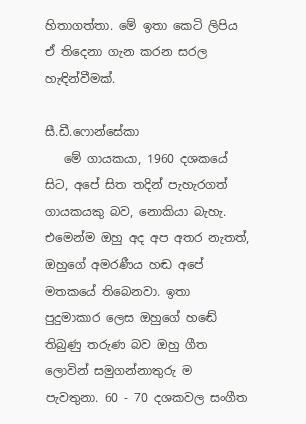හිතාගත්තා. මේ ඉතා කෙටි ලිපිය ඒ තිදෙනා ගැන කරන සරල හැඳින්වීමක්.

සී.ඩී.ෆොන්සේකා
   මේ ගායකයා, 1960 දශකයේ සිට, අපේ සිත තදින් පැහැරගත් ගායකයකු බව, නොකියා බැහැ. එමෙන්ම ඔහු අද අප අතර නැතත්, ඔහුගේ අමරණීය හඬ අපේ මතකයේ තිබෙනවා. ඉතා පුදුමාකාර ලෙස ඔහුගේ හඬේ තිබුණු තරුණ බව ඔහු ගීත ලොවින් සමුගන්නාතුරු ම පැවතුනා. 60 - 70 දශකවල සංගීත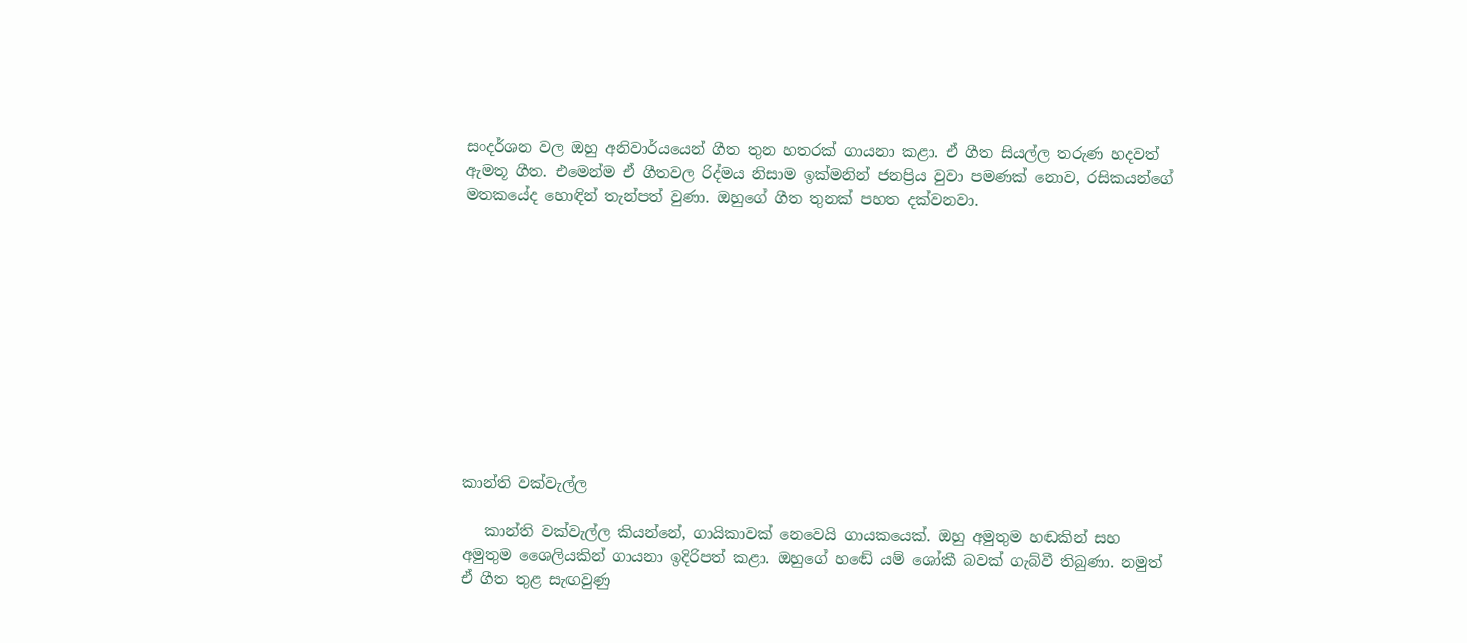සංදර්ශන වල ඔහු අනිවාර්යයෙන් ගීත තුන හතරක් ගායනා කළා. ඒ ගීත සියල්ල තරුණ හදවත් ඇමතූ ගීත. එමෙන්ම ඒ ගීතවල රිද්මය නිසාම ඉක්මනින් ජනප්‍රිය වුවා පමණක් නොව, රසිකයන්ගේ මතකයේද හොඳින් තැන්පත් වුණා. ඔහුගේ ගීත තුනක් පහත දක්වනවා.











කාන්ති වක්වැල්ල

   කාන්ති වක්වැල්ල කියන්නේ, ගායිකාවක් නෙවෙයි ගායකයෙක්. ඔහු අමුතුම හඬකින් සහ අමුතුම ශෛලියකින් ගායනා ඉදිරිපත් කළා. ඔහුගේ හඬේ යම් ශෝකී බවක් ගැබ්වී තිබුණා. නමුත් ඒ ගීත තුළ සැඟවුණු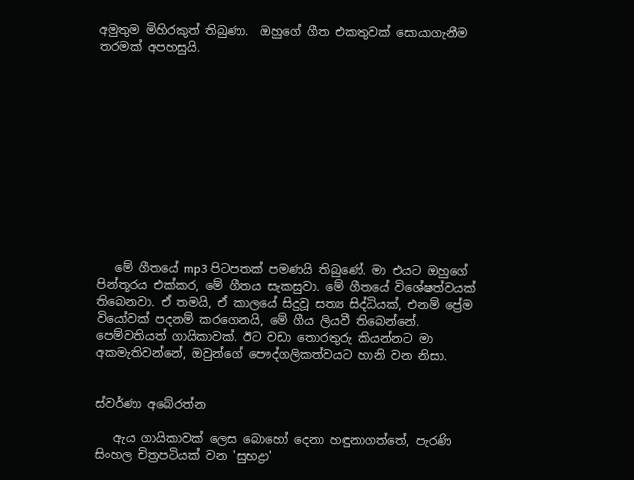අමුතුම මිහිරකුත් තිබුණා.  ඔහුගේ ගීත එකතුවක් සොයාගැනීම තරමක් අපහසුයි.












   මේ ගීතයේ mp3 පිටපතක් පමණයි තිබුණේ. මා එයට ඔහුගේ පින්තූරය එක්කර, මේ ගීතය සැකසුවා. මේ ගීතයේ විශේෂත්වයක් තිබෙනවා. ඒ තමයි, ඒ කාලයේ සිදුවූ සත්‍ය සිද්ධියක්, එනම් ප්‍රේම වියෝවක් පදනම් කරගෙනයි, මේ ගීය ලියවී තිබෙන්නේ. පෙම්වතියත් ගායිකාවක්. ඊට වඩා තොරතුරු කියන්නට මා අකමැතිවන්නේ, ඔවුන්ගේ පෞද්ගලිකත්වයට හානි වන නිසා.


ස්වර්ණා අබේරත්න

   ඇය ගායිකාවක් ලෙස බොහෝ දෙනා හඳුනාගත්තේ, පැරණි සිංහල චිත්‍රපටියක් වන 'සුභද්‍රා'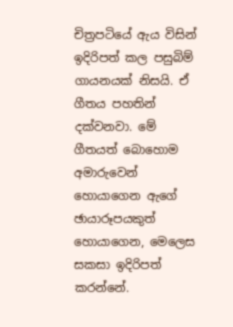චිත්‍රපටියේ ඇය විසින් ඉදිරිපත් කල පසුබිම් ගායනයක් නිසයි. ඒ ගීතය පහතින් දක්වනවා. මේ ගීතයත් බොහොම අමාරුවෙන් හොයාගෙන ඇගේ ඡායාරූපයකුත් හොයාගෙන, මෙලෙස සකසා ඉදිරිපත් කරන්නේ.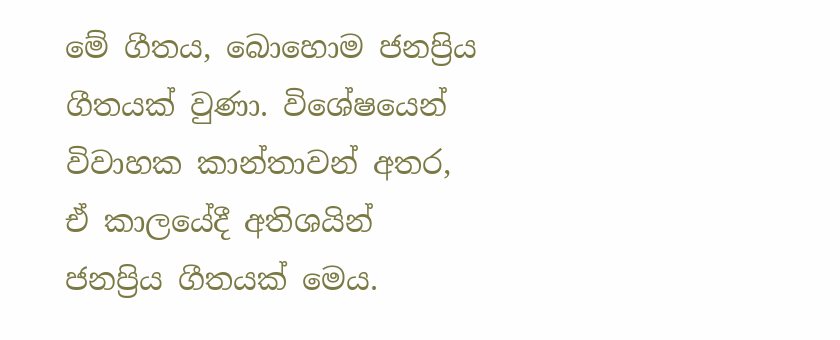මේ ගීතය, බොහොම ජනප්‍රිය ගීතයක් වුණා. විශේෂයෙන් විවාහක කාන්තාවන් අතර, ඒ කාලයේදී අතිශයින් ජනප්‍රිය ගීතයක් මෙය.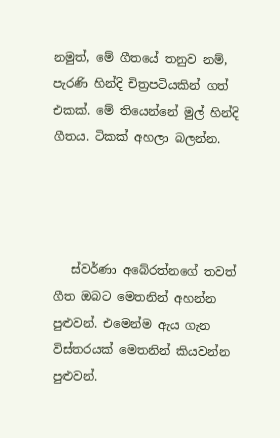නමුත්, මේ ගීතයේ තනුව නම්, පැරණි හින්දි චිත්‍රපටියකින් ගත් එකක්. මේ තියෙන්නේ මුල් හින්දි ගීතය. ටිකක් අහලා බලන්න.




   ස්වර්ණා අබේරත්නගේ තවත් ගීත ඔබට මෙතනින් අහන්න පුළුවන්. එමෙන්ම ඇය ගැන විස්තරයක් මෙතනින් කියවන්න පුළුවන්.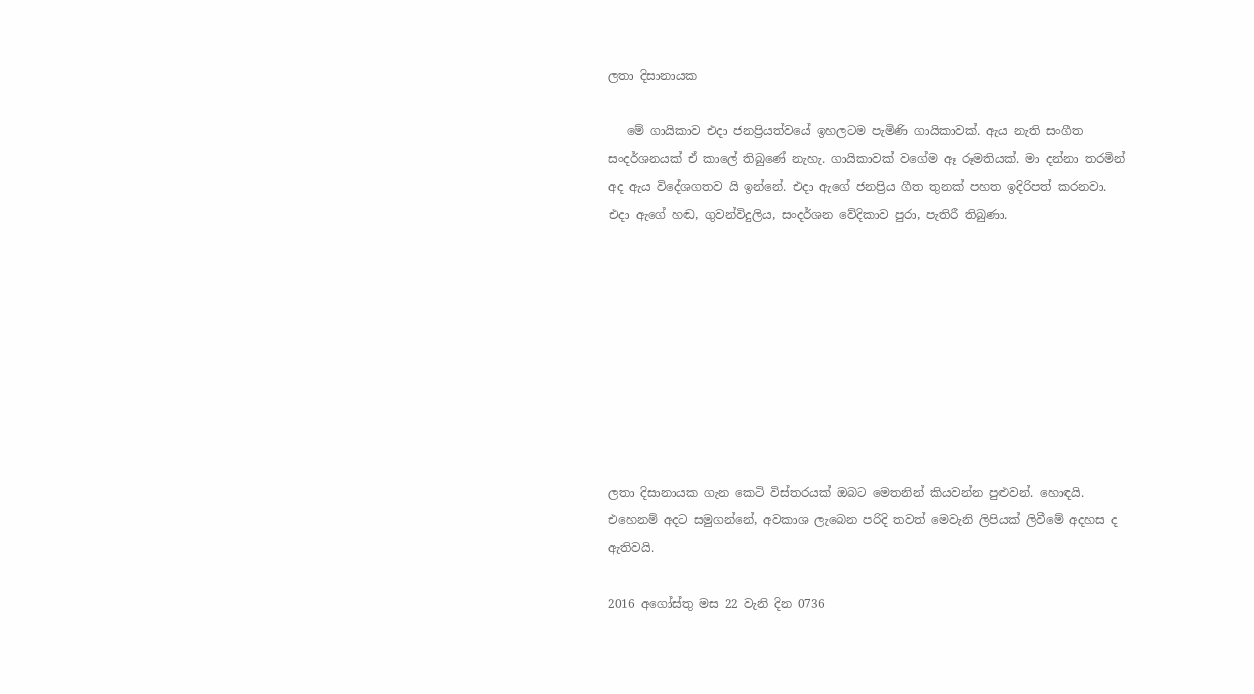ලතා දිසානායක

   මේ ගායිකාව එදා ජනප්‍රියත්වයේ ඉහලටම පැමිණි ගායිකාවක්. ඇය නැති සංගීත සංදර්ශනයක් ඒ කාලේ තිබුණේ නැහැ. ගායිකාවක් වගේම ඈ රූමතියක්. මා දන්නා තරමින් අද ඇය විදේශගතව යි ඉන්නේ. එදා ඇගේ ජනප්‍රිය ගීත තුනක් පහත ඉදිරිපත් කරනවා. එදා ඇගේ හඬ, ගුවන්විදුලිය, සංදර්ශන වේදිකාව පුරා, පැතිරී තිබුණා.









ලතා දිසානායක ගැන කෙටි විස්තරයක් ඔබට මෙතනින් කියවන්න පුළුවන්. හොඳයි. එහෙනම් අදට සමුගන්නේ, අවකාශ ලැබෙන පරිදි තවත් මෙවැනි ලිපියක් ලිවීමේ අදහස ද ඇතිවයි.

2016 අගෝස්තු මස 22 වැනි දින 0736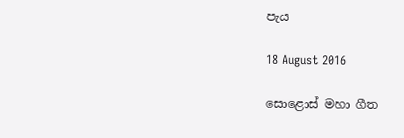පැය

18 August 2016

සොළොස් මහා ගීත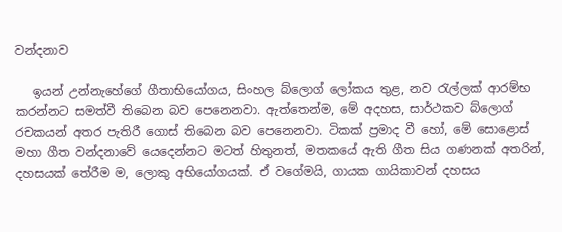වන්දනාව

   ඉයන් උන්නැහේගේ ගීතාභියෝගය, සිංහල බ්ලොග් ලෝකය තුළ, නව රැල්ලක් ආරම්භ කරන්නට සමත්වී තිබෙන බව පෙනෙනවා. ඇත්තෙන්ම, මේ අදහස, සාර්ථකව බ්ලොග් රචකයන් අතර පැතිරී ගොස් තිබෙන බව පෙනෙනවා. ටිකක් ප්‍රමාද වී හෝ, මේ සොළොස් මහා ගීත වන්දනාවේ යෙදෙන්නට මටත් හිතුනත්, මතකයේ ඇති ගීත සිය ගණනක් අතරින්, දහසයක් තේරීම ම, ලොකු අභියෝගයක්. ඒ වගේමයි, ගායක ගායිකාවන් දහසය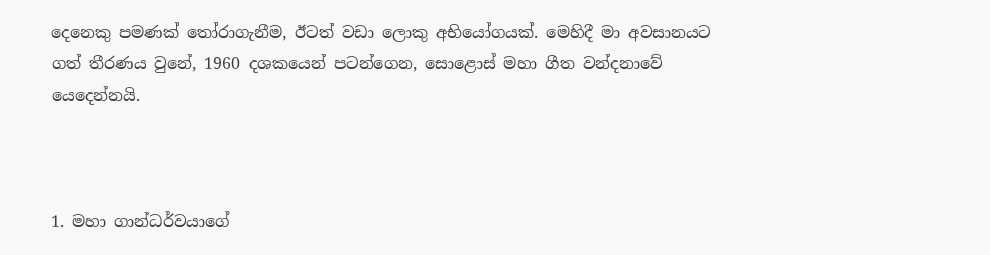දෙනෙකු පමණක් තෝරාගැනීම, ඊටත් වඩා ලොකු අභියෝගයක්. මෙහිදී මා අවසානයට ගත් තීරණය වුනේ, 1960 දශකයෙන් පටන්ගෙන, සොළොස් මහා ගීත වන්දනාවේ යෙදෙන්නයි.



1. මහා ගාන්ධර්වයාගේ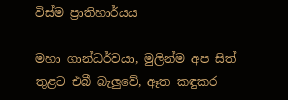විස්ම ප්‍රාතිහාර්යය

මහා ගාන්ධර්වයා, මුලින්ම අප සිත් තුළට එබී බැලුවේ, ඈත කඳුකර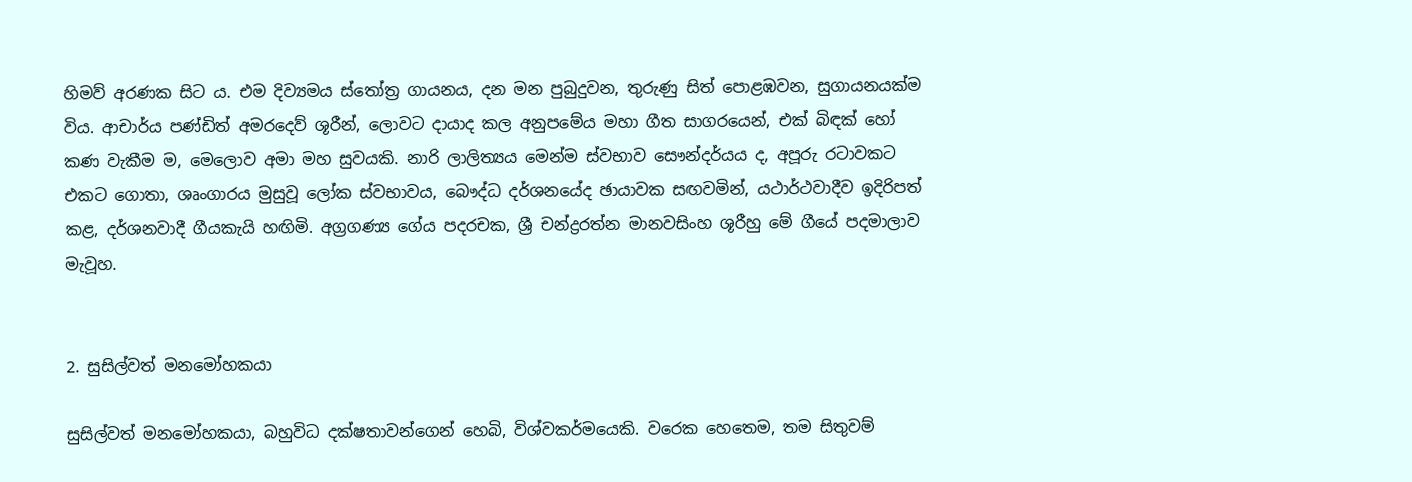හිමව් අරණක සිට ය. එම දිව්‍යමය ස්තෝත්‍ර ගායනය, දන මන පුබුදුවන, තුරුණු සිත් පොළඹවන, සුගායනයක්ම විය. ආචාර්ය පණ්ඩිත් අමරදෙව් ශූරීන්, ලොවට දායාද කල අනුපමේය මහා ගීත සාගරයෙන්, එක් බිඳක් හෝ කණ වැකීම ම, මෙලොව අමා මහ සුවයකි. නාරි ලාලිත්‍යය මෙන්ම ස්වභාව සෞන්දර්යය ද, අපූරු රටාවකට එකට ගොතා, ශෘංගාරය මුසුවූ ලෝක ස්වභාවය, බෞද්ධ දර්ශනයේද ඡායාවක සඟවමින්, යථාර්ථවාදීව ඉදිරිපත් කළ, දර්ශනවාදී ගීයකැයි හඟිමි. අග්‍රගණ්‍ය ගේය පදරචක, ශ්‍රී චන්ද්‍රරත්න මානවසිංහ ශූරීහු මේ ගීයේ පදමාලාව මැවූහ.


2. සුසිල්වත් මනමෝහකයා

සුසිල්වත් මනමෝහකයා, බහුවිධ දක්ෂතාවන්ගෙන් හෙබි, විශ්වකර්මයෙකි. වරෙක හෙතෙම, තම සිතුවම්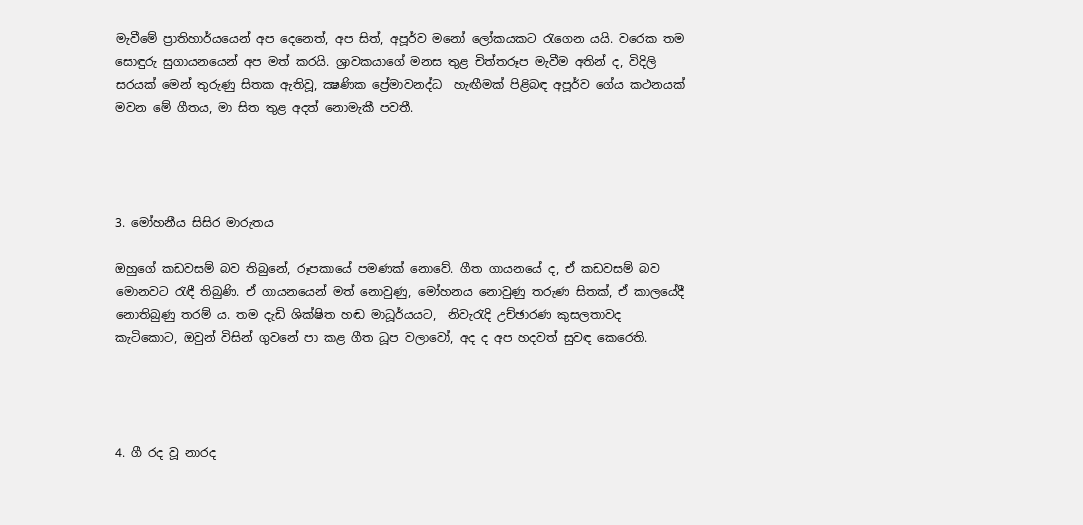මැවීමේ ප්‍රාතිහාර්යයෙන් අප දෙනෙත්, අප සිත්, අපූර්ව මනෝ ලෝකයකට රැගෙන යයි. වරෙක තම සොඳුරු සුගායනයෙන් අප මත් කරයි. ශ්‍රාවකයාගේ මනස තුළ චිත්තරූප මැවීම අතින් ද, විදිලි සරයක් මෙන් තුරුණු සිතක ඇතිවූ, ක්‍ෂණික ප්‍රේමාවනද්ධ  හැඟීමක් පිළිබඳ අපූර්ව ගේය කථනයක් මවන මේ ගීතය, මා සිත තුළ අදත් නොමැකී පවතී.




3. මෝහනීය සිසිර මාරුතය

ඔහුගේ කඩවසම් බව තිබුනේ, රූපකායේ පමණක් නොවේ. ගීත ගායනයේ ද, ඒ කඩවසම් බව මොනවට රැඳී තිබුණි. ඒ ගායනයෙන් මත් නොවුණු, මෝහනය නොවුණු තරුණ සිතක්, ඒ කාලයේදී නොතිබුණු තරම් ය. තම දැඩි ශික්ෂිත හඬ මාධූර්යයට,  නිවැරැදි උච්ඡාරණ කුසලතාවද කැටිකොට, ඔවුන් විසින් ගුවනේ පා කළ ගීත ධූප වලාවෝ, අද ද අප හදවත් සුවඳ කෙරෙති.




4. ගී රද වූ නාරද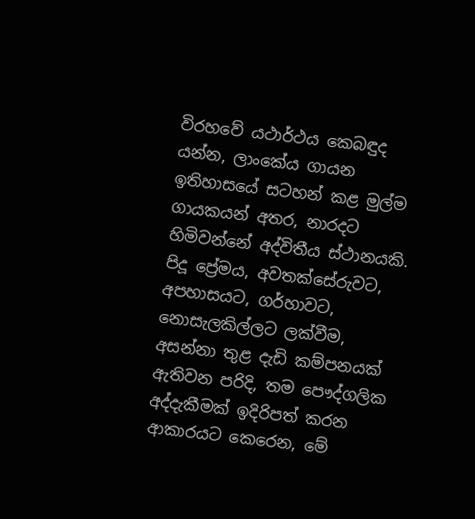විරහවේ යථාර්ථය කෙබඳුද යන්න, ලාංකේය ගායන ඉතිහාසයේ සටහන් කළ මුල්ම ගායකයන් අතර, නාරදට හිමිවන්නේ අද්විතීය ස්ථානයකි. පිදූ ප්‍රේමය, අවතක්සේරුවට, අපහාසයට, ගර්හාවට, නොසැලකිල්ලට ලක්වීම, අසන්නා තුළ දැඩි කම්පනයක් ඇතිවන පරිදි, තම පෞද්ගලික අද්දැකීමක් ඉදිරිපත් කරන ආකාරයට කෙරෙන, මේ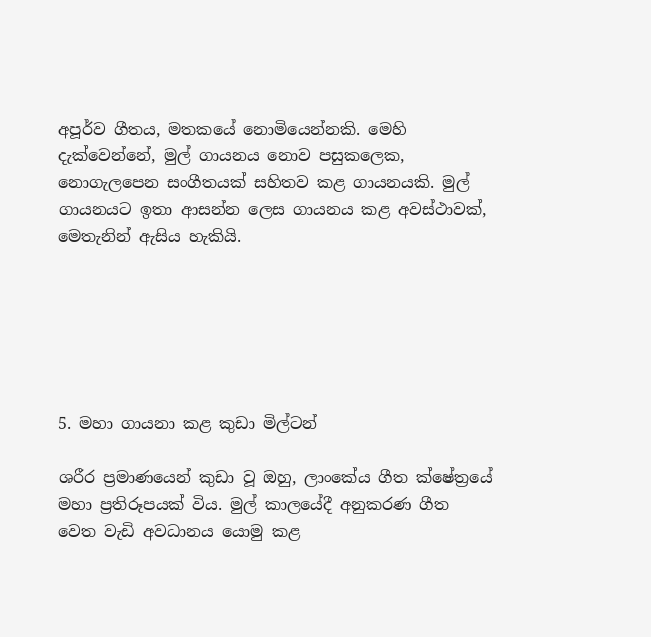අපූර්ව ගීතය, මතකයේ නොමියෙන්නකි. මෙහි දැක්වෙන්නේ, මුල් ගායනය නොව පසුකලෙක, නොගැලපෙන සංගීතයක් සහිතව කළ ගායනයකි. මුල් ගායනයට ඉතා ආසන්න ලෙස ගායනය කළ අවස්ථාවක්, මෙතැනින් ඇසිය හැකියි.






5. මහා ගායනා කළ කුඩා මිල්ටන්

ශරීර ප්‍රමාණයෙන් කුඩා වූ ඔහු, ලාංකේය ගීත ක්ෂේත්‍රයේ මහා ප්‍රතිරූපයක් විය. මුල් කාලයේදී අනුකරණ ගීත වෙත වැඩි අවධානය යොමු කළ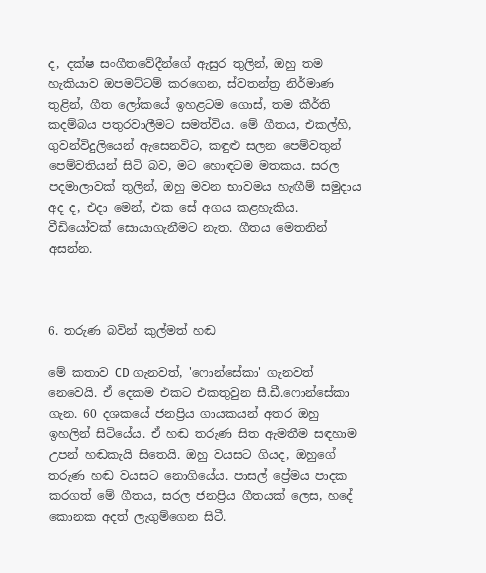ද, දක්ෂ සංගීතවේදීන්ගේ ඇසුර තුලින්, ඔහු තම හැකියාව ඔපමට්ටම් කරගෙන, ස්වතන්ත්‍ර නිර්මාණ තුළින්, ගීත ලෝකයේ ඉහළටම ගොස්, තම කීර්ති කදම්බය පතුරවාලීමට සමත්විය. මේ ගීතය, එකල්හි, ගුවන්විදුලියෙන් ඇසෙනවිට, කඳුළු සලන පෙම්වතුන් පෙම්වතියන් සිටි බව, මට හොඳටම මතකය. සරල පදමාලාවක් තුලින්, ඔහු මවන භාවමය හැඟීම් සමුදාය අද ද, එදා මෙන්, එක සේ අගය කළහැකිය. වීඩියෝවක් සොයාගැනීමට නැත. ගීතය මෙතනින් අසන්න.



6. තරුණ බවින් කුල්මත් හඬ

මේ කතාව CD ගැනවත්, 'ෆොන්සේකා' ගැනවත් නෙවෙයි. ඒ දෙකම එකට එකතුවුන සී.ඩී.ෆොන්සේකා ගැන. 60 දශකයේ ජනප්‍රිය ගායකයන් අතර ඔහු ඉහලින් සිටියේය. ඒ හඬ තරුණ සිත ඇමතීම සඳහාම උපන් හඬකැයි සිතෙයි. ඔහු වයසට ගියද, ඔහුගේ තරුණ හඬ වයසට නොගියේය. පාසල් ප්‍රේමය පාදක කරගත් මේ ගීතය, සරල ජනප්‍රිය ගීතයක් ලෙස, හදේ කොනක අදත් ලැගුම්ගෙන සිටී.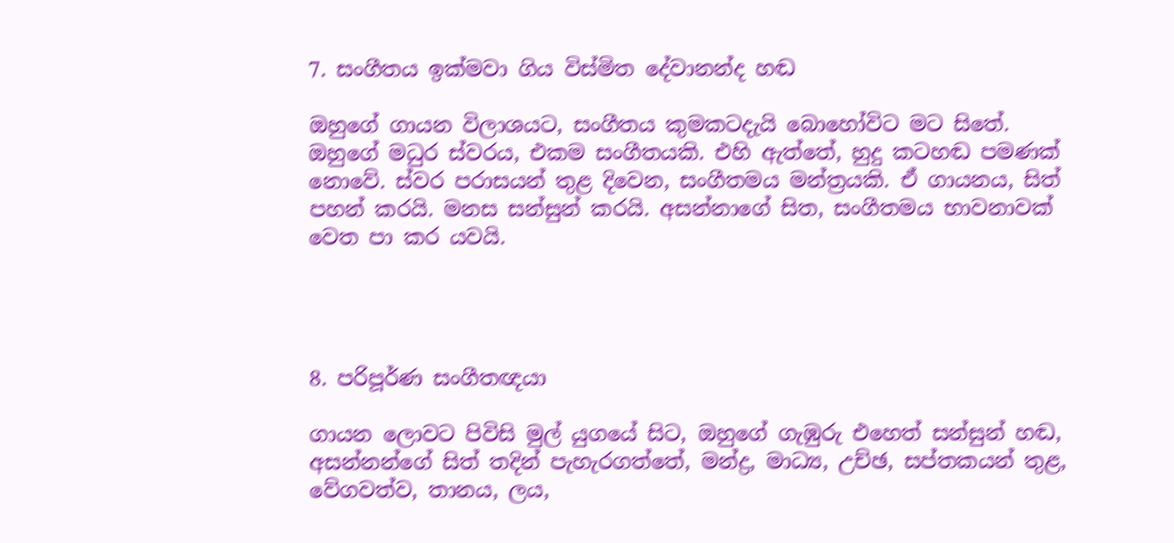7. සංගීතය ඉක්මවා ගිය විස්මිත දේවානන්ද හඬ

ඔහුගේ ගායන විලාශයට, සංගීතය කුමකටදැයි බොහෝවිට මට සිතේ. ඔහුගේ මධුර ස්වරය, එකම සංගීතයකි. එහි ඇත්තේ, හුදු කටහඬ පමණක් නොවේ. ස්වර පරාසයන් තුළ දිවෙන, සංගීතමය මන්ත්‍රයකි. ඒ ගායනය, සිත් පහන් කරයි. මනස සන්සුන් කරයි. අසන්නාගේ සිත, සංගීතමය භාවනාවක් වෙත පා කර යවයි.




8. පරිපූර්ණ සංගීතඥයා

ගායන ලොවට පිවිසි මුල් යුගයේ සිට, ඔහුගේ ගැඹුරු එහෙත් සන්සුන් හඬ, අසන්නන්ගේ සිත් තදින් පැහැරගත්තේ, මන්ද්‍ර, මාධ්‍ය, උච්ඡ, සප්තකයන් තුළ, වේගවත්ව, තානය, ලය,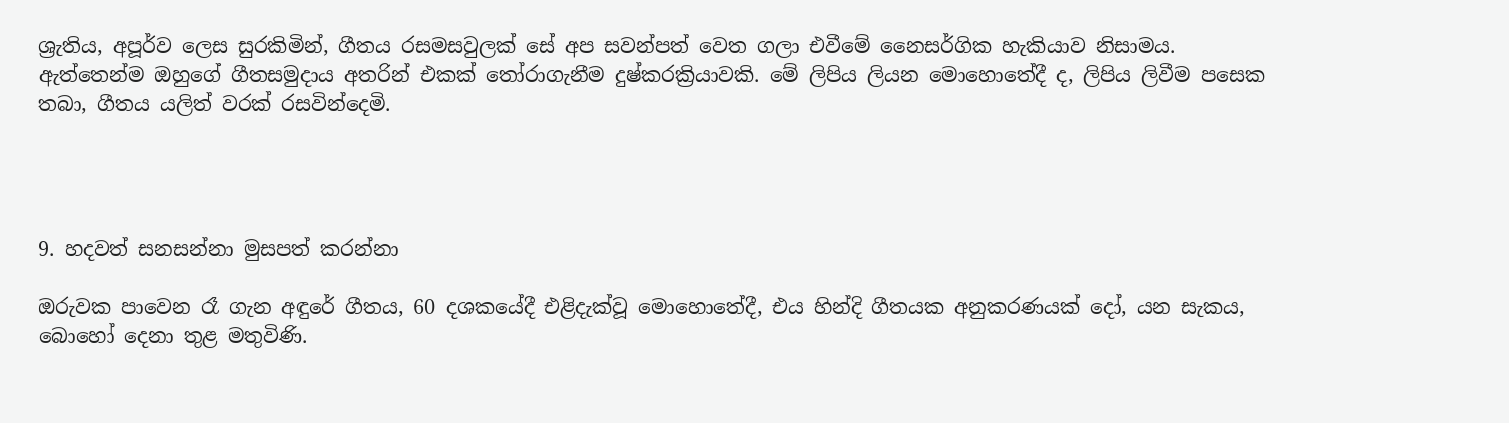ශ්‍රැතිය, අපූර්ව ලෙස සුරකිමින්, ගීතය රසමසවුලක් සේ අප සවන්පත් වෙත ගලා එවීමේ නෛසර්ගික හැකියාව නිසාමය. ඇත්තෙන්ම ඔහුගේ ගීතසමුදාය අතරින් එකක් තෝරාගැනීම දුෂ්කරක්‍රියාවකි. මේ ලිපිය ලියන මොහොතේදී ද, ලිපිය ලිවීම පසෙක තබා, ගීතය යලිත් වරක් රසවින්දෙමි.




9. හදවත් සනසන්නා මුසපත් කරන්නා

ඔරුවක පාවෙන රෑ ගැන අඳුරේ ගීතය, 60 දශකයේදී එළිදැක්වූ මොහොතේදී, එය හින්දි ගීතයක අනුකරණයක් දෝ, යන සැකය, බොහෝ දෙනා තුළ මතුවිණි.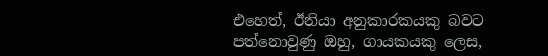එහෙත්, ඊනියා අනුකාරකයකු බවට පත්නොවුණු ඔහු, ගායකයකු ලෙස,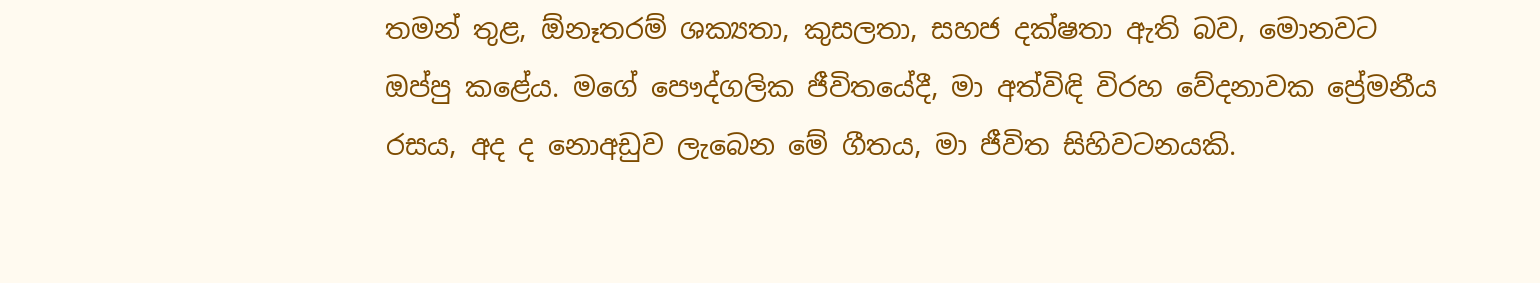තමන් තුළ, ඕනෑතරම් ශක්‍යතා, කුසලතා, සහජ දක්ෂතා ඇති බව, මොනවට ඔප්පු කළේය. මගේ පෞද්ගලික ජීවිතයේදී, මා අත්විඳි විරහ වේදනාවක ප්‍රේමනීය රසය, අද ද නොඅඩුව ලැබෙන මේ ගීතය, මා ජීවිත සිහිවටනයකි.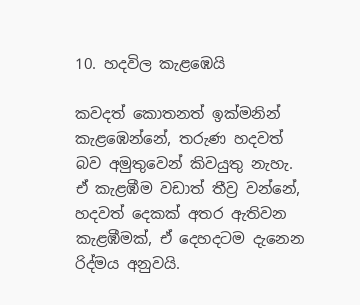10. හදවිල කැළඹෙයි

කවදත් කොතනත් ඉක්මනින් කැළඹෙන්නේ, තරුණ හදවත් බව අමුතුවෙන් කිවයුතු නැහැ. ඒ කැළඹීම වඩාත් තීව්‍ර වන්නේ, හදවත් දෙකක් අතර ඇතිවන කැළඹීමක්, ඒ දෙහදටම දැනෙන රිද්මය අනුවයි.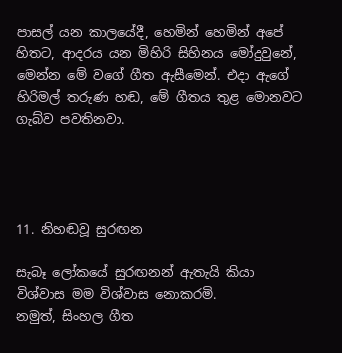පාසල් යන කාලයේදී, හෙමින් හෙමින් අපේ හිතට, ආදරය යන මිහිරි සිහිනය මෝදුවුනේ, මෙන්න මේ වගේ ගීත ඇසීමෙන්. එදා ඇගේ හිරිමල් තරුණ හඬ, මේ ගීතය තුළ මොනවට ගැබ්ව පවතිනවා.




11. නිහඬවූ සුරඟන

සැබෑ ලෝකයේ සුරඟනන් ඇතැයි කියා විශ්වාස මම විශ්වාස නොකරමි.
නමුත්, සිංහල ගීත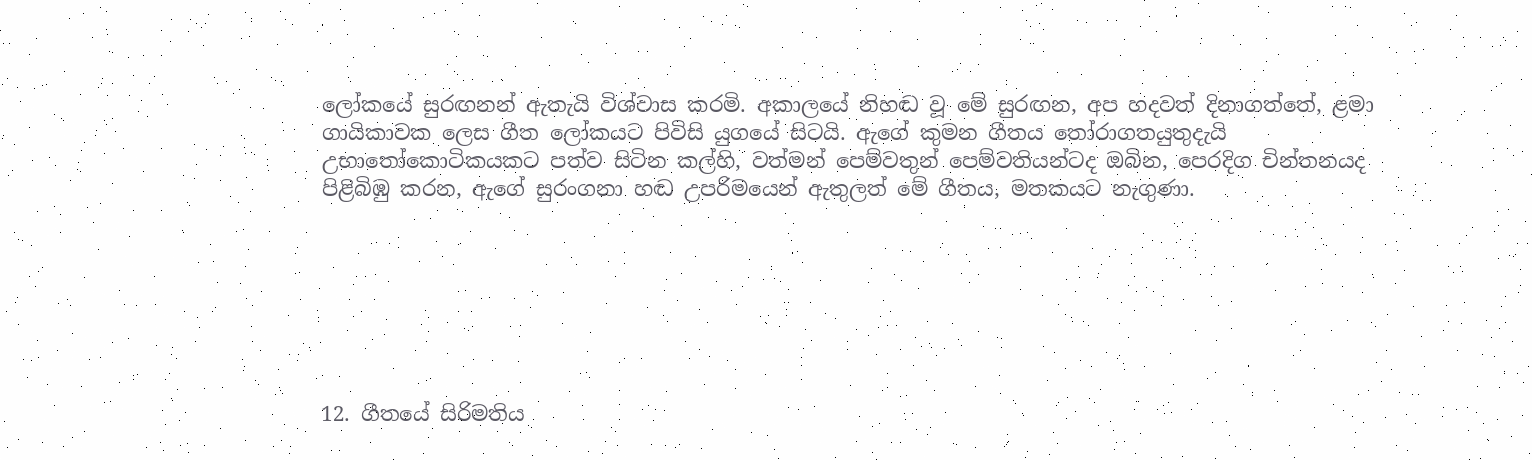ලෝකයේ සුරඟනන් ඇතැයි විශ්වාස කරමි. අකාලයේ නිහඬ වූ මේ සුරඟන, අප හදවත් දිනාගත්තේ, ළමා ගායිකාවක ලෙස ගීත ලෝකයට පිවිසි යුගයේ සිටයි. ඇගේ කුමන ගීතය තෝරාගතයුතුදැයි උභාතෝකොටිකයකට පත්ව සිටින කල්හි, වත්මන් පෙම්වතුන් පෙම්වතියන්ටද ඔබින, පෙරදිග චින්තනයද පිළිබිඹු කරන, ඇගේ සුරංගනා හඬ උපරිමයෙන් ඇතුලත් මේ ගීතය, මතකයට නැගුණා.







12. ගීතයේ සිරිමතිය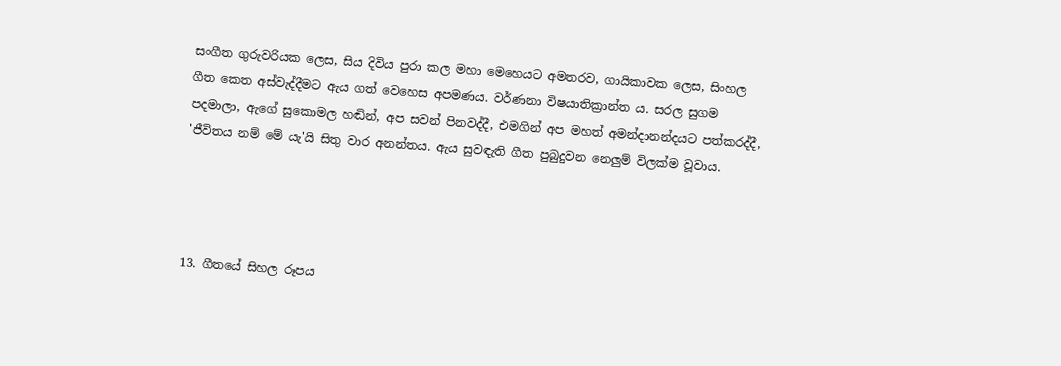සංගීත ගුරුවරියක ලෙස, සිය දිවිය පුරා කල මහා මෙහෙයට අමතරව, ගායිකාවක ලෙස, සිංහල ගීත කෙත අස්වැද්දීමට ඇය ගත් වෙහෙස අපමණය. වර්ණනා විෂයාතික්‍රාන්ත ය. සරල සුගම පදමාලා, ඇගේ සුකොමල හඬින්, අප සවන් පිනවද්දී, එමගින් අප මහත් අමන්දානන්දයට පත්කරද්දී, 'ජීවිතය නම් මේ යැ'යි සිතු වාර අනන්තය. ඇය සුවඳැති ගීත පුබුදුවන නෙලුම් විලක්ම වූවාය.




13. ගීතයේ සිහල රූපය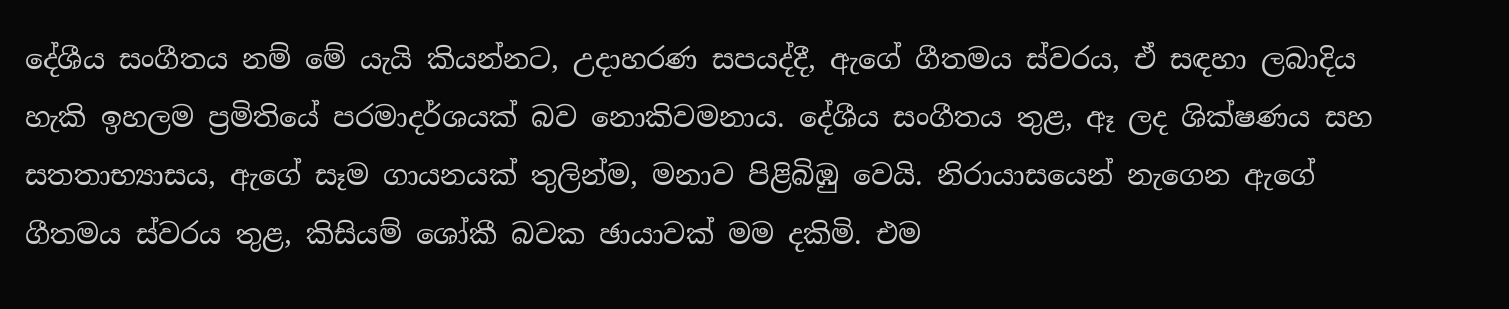දේශීය සංගීතය නම් මේ යැයි කියන්නට, උදාහරණ සපයද්දී, ඇගේ ගීතමය ස්වරය, ඒ සඳහා ලබාදිය හැකි ඉහලම ප්‍රමිතියේ පරමාදර්ශයක් බව නොකිවමනාය. දේශීය සංගීතය තුළ, ඈ ලද ශික්ෂණය සහ සතතාභ්‍යාසය, ඇගේ සෑම ගායනයක් තුලින්ම, මනාව පිළිබිඹු වෙයි. නිරායාසයෙන් නැගෙන ඇගේ ගීතමය ස්වරය තුළ, කිසියම් ශෝකී බවක ඡායාවක් මම දකිමි. එම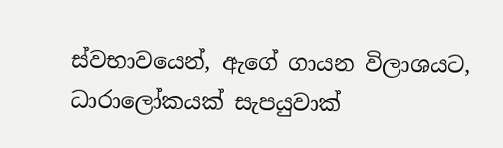ස්වභාවයෙන්, ඇගේ ගායන විලාශයට, ධාරාලෝකයක් සැපයුවාක්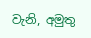වැනි, අමුතු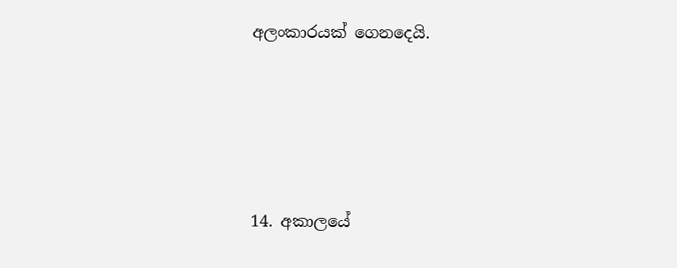අලංකාරයක් ගෙනදෙයි.





14. අකාලයේ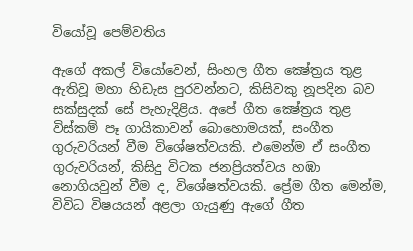වියෝවූ පෙම්වතිය

ඇගේ අකල් වියෝවෙන්, සිංහල ගීත ක්‍ෂේත්‍රය තුළ ඇතිවූ මහා හිඩැස පුරවන්නට, කිසිවකු නූපදින බව සක්සුදක් සේ පැහැදිළිය. අපේ ගීත ක්‍ෂේත්‍රය තුළ විස්කම් පෑ ගායිකාවන් බොහොමයක්, සංගීත ගුරුවරියන් වීම විශේෂත්වයකි. එමෙන්ම ඒ සංගීත ගුරුවරියන්, කිසිදු විටක ජනප්‍රියත්වය හඹා නොගියවුන් වීම ද, විශේෂත්වයකි. ප්‍රේම ගීත මෙන්ම, විවිධ විෂයයන් අළලා ගැයුණු ඇගේ ගීත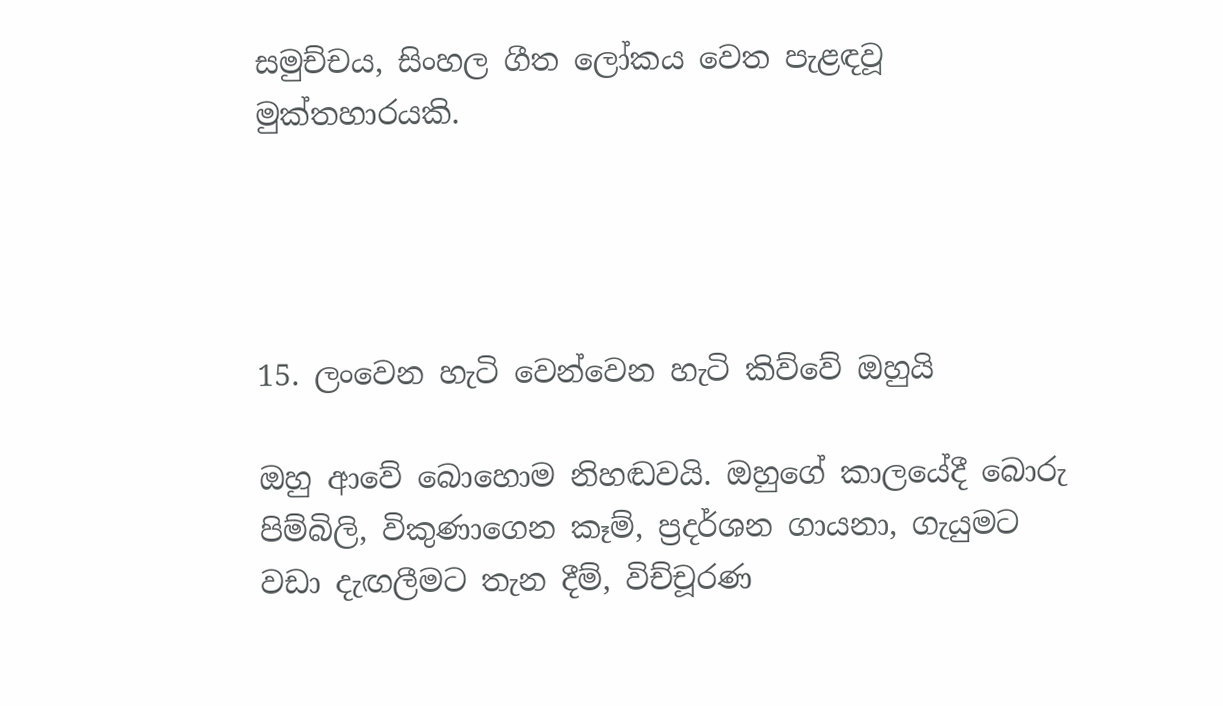සමුච්චය, සිංහල ගීත ලෝකය වෙත පැළඳවූ මුක්තහාරයකි.




15. ලංවෙන හැටි වෙන්වෙන හැටි කිව්වේ ඔහුයි

ඔහු ආවේ බොහොම නිහඬවයි. ඔහුගේ කාලයේදී බොරු පිම්බිලි, විකුණාගෙන කෑම්, ප්‍රදර්ශන ගායනා, ගැයුමට වඩා දැඟලීමට තැන දීම්, විච්චූරණ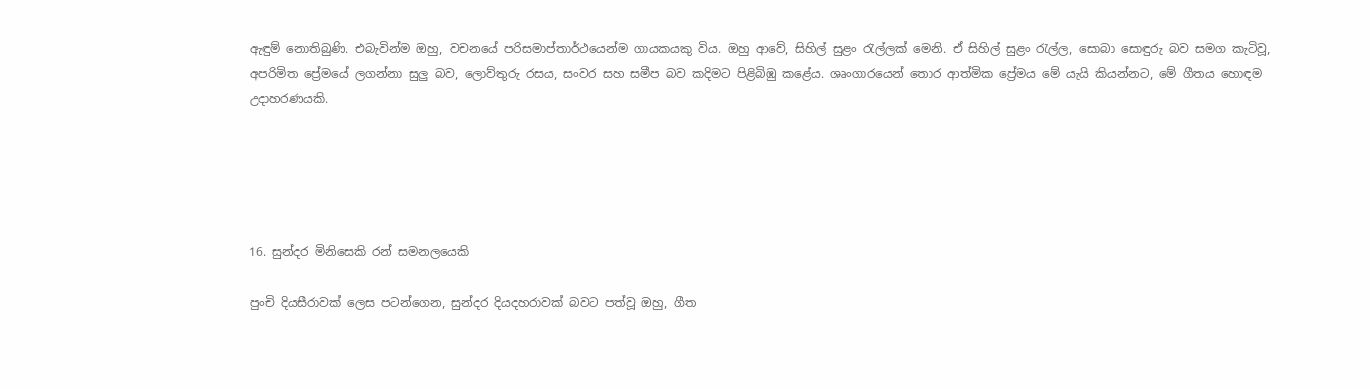ඇඳුම් නොතිබුණි. එබැවින්ම ඔහු, වචනයේ පරිසමාප්තාර්ථයෙන්ම ගායකයකු විය. ඔහු ආවේ, සිහිල් සුළං රැල්ලක් මෙනි. ඒ සිහිල් සුළං රැල්ල, සොබා සොඳුරු බව සමග කැටිවූ, අපරිමිත ප්‍රේමයේ ලගන්නා සුලු බව, ලොව්තුරු රසය, සංවර සහ සමීප බව කදිමට පිළිබිඹු කළේය. ශෘංගාරයෙන් තොර ආත්මික ප්‍රේමය මේ යැයි කියන්නට, මේ ගීතය හොඳම උදාහරණයකි.





16. සුන්දර මිනිසෙකි රන් සමනලයෙකි

පුංචි දියසීරාවක් ලෙස පටන්ගෙන, සුන්දර දියදහරාවක් බවට පත්වූ ඔහු, ගීත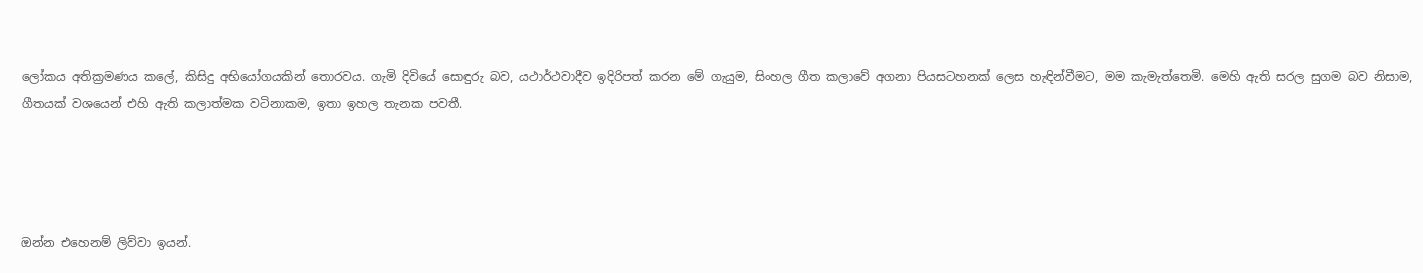ලෝකය අතික්‍රමණය කලේ, කිසිදු අභියෝගයකින් තොරවය. ගැමි දිවියේ සොඳුරු බව, යථාර්ථවාදීව ඉදිරිපත් කරන මේ ගැයුම, සිංහල ගීත කලාවේ අගනා පියසටහනක් ලෙස හැඳින්වීමට, මම කැමැත්තෙමි. මෙහි ඇති සරල සුගම බව නිසාම, ගීතයක් වශයෙන් එහි ඇති කලාත්මක වටිනාකම, ඉතා ඉහල තැනක පවතී.




ඔන්න එහෙනම් ලිව්වා ඉයන්.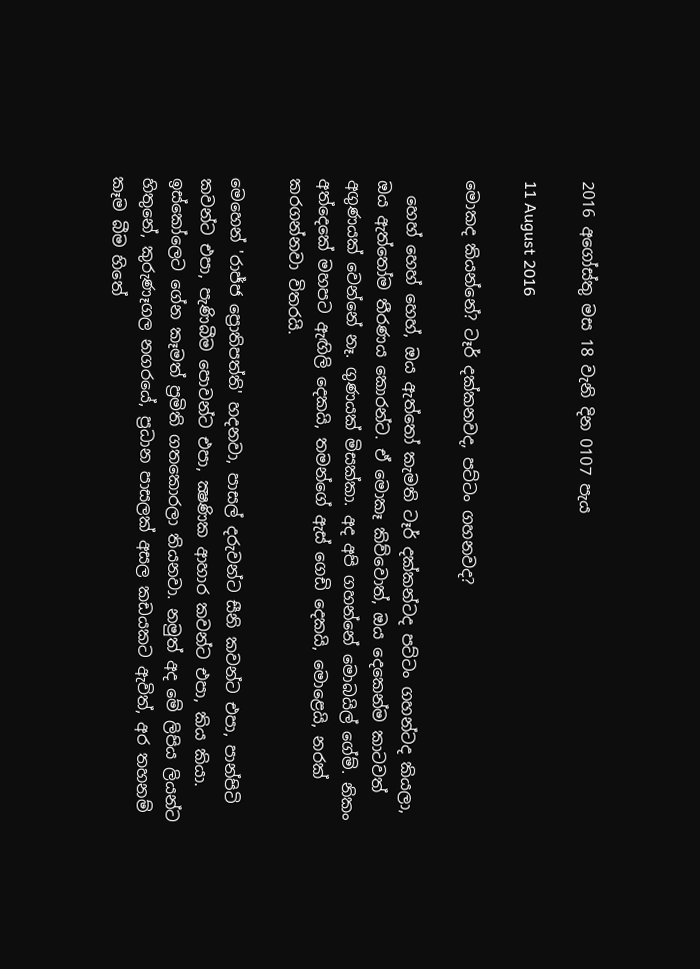2016 අගෝස්තු මස 18 වැනි දින 0107 පැය

11 August 2016

මොකද කියන්නේ? ටෑර් දක්කනවද, පට්ටං ගහනවද?

  හෙහ් හෙහ් හෙහ්, ඔය ඇත්තෝ කැමති ටෑර් දක්කන්ටද පට්ටං ගහන්ටද කියලා, ඔය ඇත්තෝම තීරණය කොරන්ට. ඒ මොකෑ කිව්වොත්, ඔය දෙකෙන්ම කාටවත් අගුණයක් වෙන්නේ නෑ. ගුණයක් මිසක්කා. අද අපි ගහන්නේ මොබයිල් ගේම්. නිකං අත්දෙකේ මහපට ඇඟිලි දෙකයි, තමන්ගේ ඇස් ගෙඩි දෙකයි, මොළෙයි, නරක් කරගන්නවා විතරයි.

මෙහෙන් 'රාජ්ජ ප්‍රොතිපත්ති' හදනවා, පාසල් දරුවන්ට සීනි කවන්ට එපා, පාන්පිටි කවන්ට එපා, පැණිබීම පොවන්ට එපා, ක්‍ෂණික ආහාර කවන්ට එපා, කිය කියා. ඉස්කෝලෙට ගේන කෑමත් ප්‍රමිති ගතකොරලා තියනවා. නමුත් අද මේ ලිපිය ලියන්ට හිතුනේ, කුරුණෑගල නගරයේ, ප්‍රධාන පාසලක් අසල කඩයකට ඇවිත්, අර තහනම් කෑම බීම හිතේ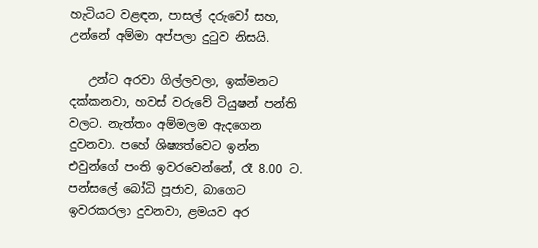හැටියට වළඳන, පාසල් දරුවෝ සහ, උන්නේ අම්මා අප්පලා දුටුව නිසයි.

   උන්ට අරවා ගිල්ලවලා, ඉක්මනට දක්කනවා, හවස් වරුවේ ටියුෂන් පන්ති වලට. නැත්තං අම්මලම ඇදගෙන දුවනවා. පහේ ශිෂ්‍යත්වෙට ඉන්න එවුන්ගේ පංති ඉවරවෙන්නේ, රෑ 8.00 ට. පන්සලේ බෝධි පූජාව, බාගෙට ඉවරකරලා දුවනවා, ළමයව අර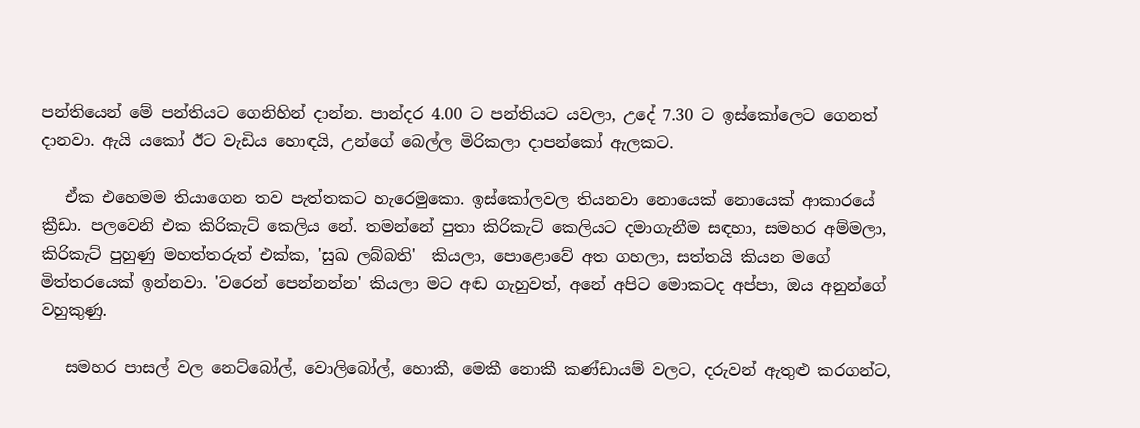පන්තියෙන් මේ පන්තියට ගෙනිහින් දාන්න. පාන්දර 4.00 ට පන්තියට යවලා, උදේ 7.30 ට ඉස්කෝලෙට ගෙනත් දානවා. ඇයි යකෝ ඊට වැඩිය හොඳයි, උන්ගේ බෙල්ල මිරිකලා දාපන්කෝ ඇලකට.

   ඒක එහෙමම තියාගෙන තව පැත්තකට හැරෙමුකො. ඉස්කෝලවල තියනවා නොයෙක් නොයෙක් ආකාරයේ ක්‍රීඩා. පලවෙනි එක කිරිකැට් කෙලිය නේ. තමන්නේ පුතා කිරිකැට් කෙලියට දමාගැනීම සඳහා, සමහර අම්මලා, කිරිකැට් පුහුණු මහත්තරුත් එක්ක, 'සුඛ ලබ්බති'  කියලා, පොළොවේ අත ගහලා, සත්තයි කියන මගේ මිත්තරයෙක් ඉන්නවා. 'වරෙන් පෙන්නන්න' කියලා මට අඬ ගැහුවත්, අනේ අපිට මොකටද අප්පා, ඔය අනුන්ගේ වහුකුණු.

   සමහර පාසල් වල නෙට්බෝල්, වොලිබෝල්, හොකී, මෙකී නොකී කණ්ඩායම් වලට, දරුවන් ඇතුළු කරගන්ට,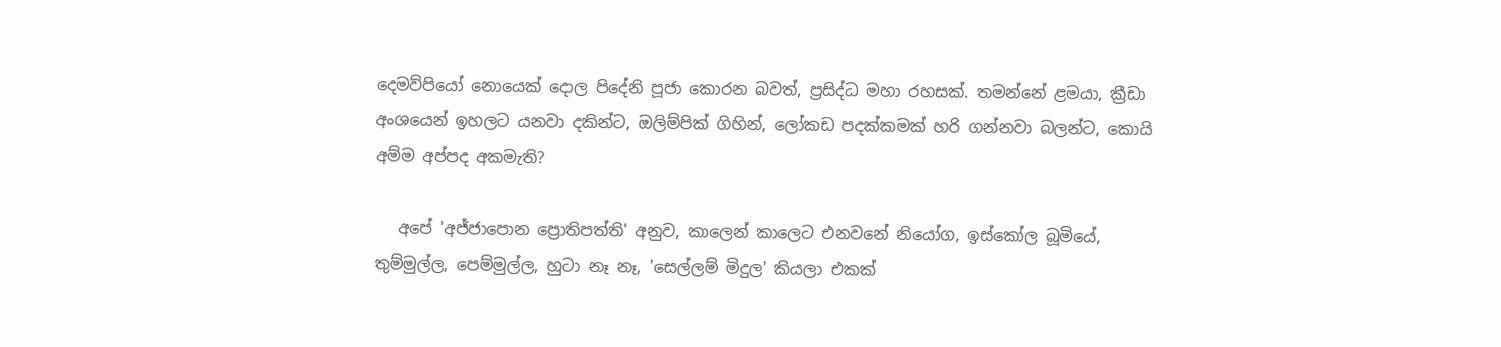දෙමව්පියෝ නොයෙක් දොල පිදේනි පූජා කොරන බවත්, ප්‍රසිද්ධ මහා රහසක්. තමන්නේ ළමයා, ක්‍රීඩා අංශයෙන් ඉහලට යනවා දකින්ට, ඔලිම්පික් ගිහින්, ලෝකඩ පදක්කමක් හරි ගන්නවා බලන්ට, කොයි අම්ම අප්පද අකමැති?

   අපේ 'අජ්ජාපොන ප්‍රොතිපත්ති' අනුව, කාලෙන් කාලෙට එනවනේ නියෝග, ඉස්කෝල බූමියේ, තුම්මුල්ල, පෙම්මුල්ල, හුටා නෑ නෑ, 'සෙල්ලම් මිදුල' කියලා එකක්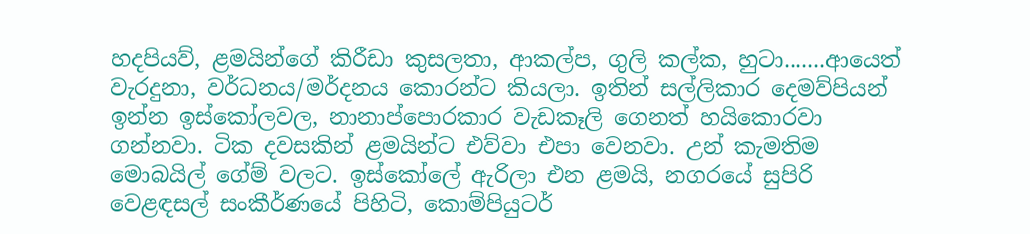හදපියව්, ළමයින්ගේ කිරීඩා කුසලතා, ආකල්ප, ගුලි කල්ක, හුටා.......ආයෙත් වැරදුනා, වර්ධනය/මර්දනය කොරන්ට කියලා. ඉතින් සල්ලිකාර දෙමව්පියන් ඉන්න ඉස්කෝලවල, නානාප්පොරකාර වැඩකෑලි ගෙනත් හයිකොරවා ගන්නවා. ටික දවසකින් ළමයින්ට එව්වා එපා වෙනවා. උන් කැමතිම මොබයිල් ගේම් වලට. ඉස්කෝලේ ඇරිලා එන ළමයි, නගරයේ සුපිරි වෙළඳසල් සංකීර්ණයේ පිහිටි, කොම්පියුටර්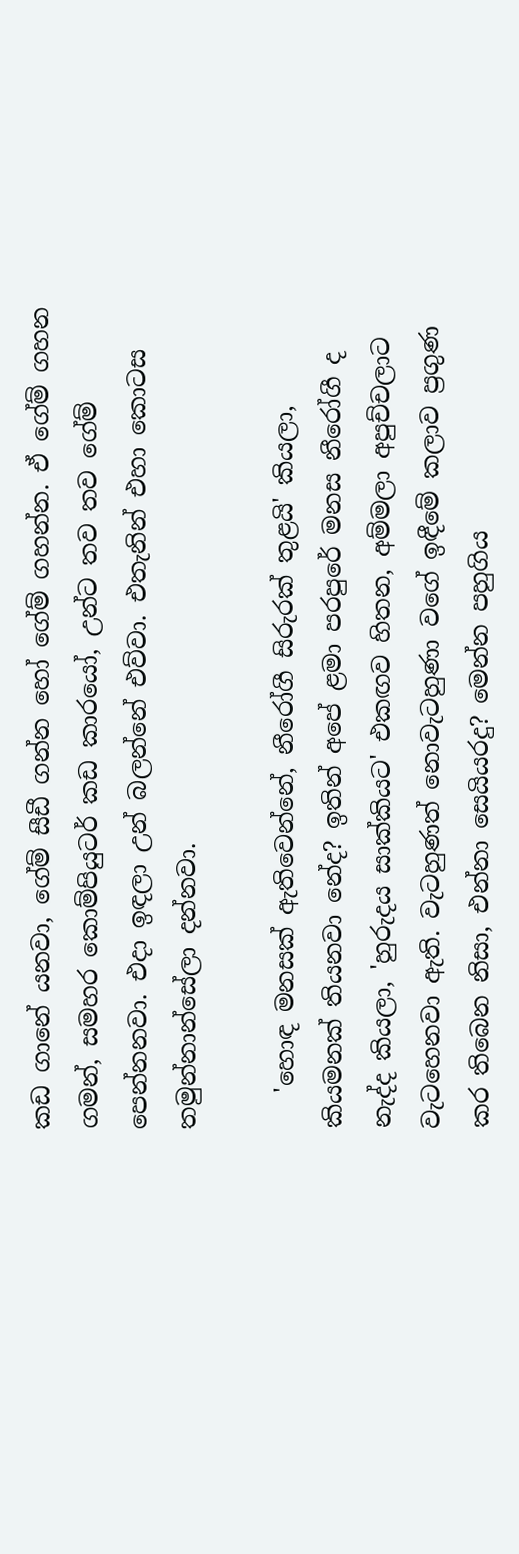කඩ ගානේ යනවා, ගේම් සීඩී ගන්න හෝ ගේම් ගහන්න. ඒ ගේම් ගහන ගමන්, සමහර කොම්පියුටර් කඩ කාරයෝ, උන්ට තව තව ගේම් පෙන්නනවා. එදා ඉඳලා උන් බලන්නේ එව්වා. එතැනින් එහා කොටස තමුන්නාන්සේලා දන්නවා.

   'හොඳ මනසක් ඇතිවෙන්නේ, නීරෝගී සිරුරක් තුළයි' කියලා, කියමනක් තියනවා නේද? ඉතින් අපේ ළමා පරපුරේ මනස නීරෝගී ද නැද්ද කියලා, 'හුරුදය සාක්කියට' එකඟව හිතන, අම්මලා අපුච්චලාට වැටහෙනවා ඇති. වැටහුණත් නොවැටහුණා වගේ ඉඳීමේ කලාව ප්‍රගුණ කර තිබෙන නිසා, එන්නා සෙයියරදු? මෙන්න පහුගිය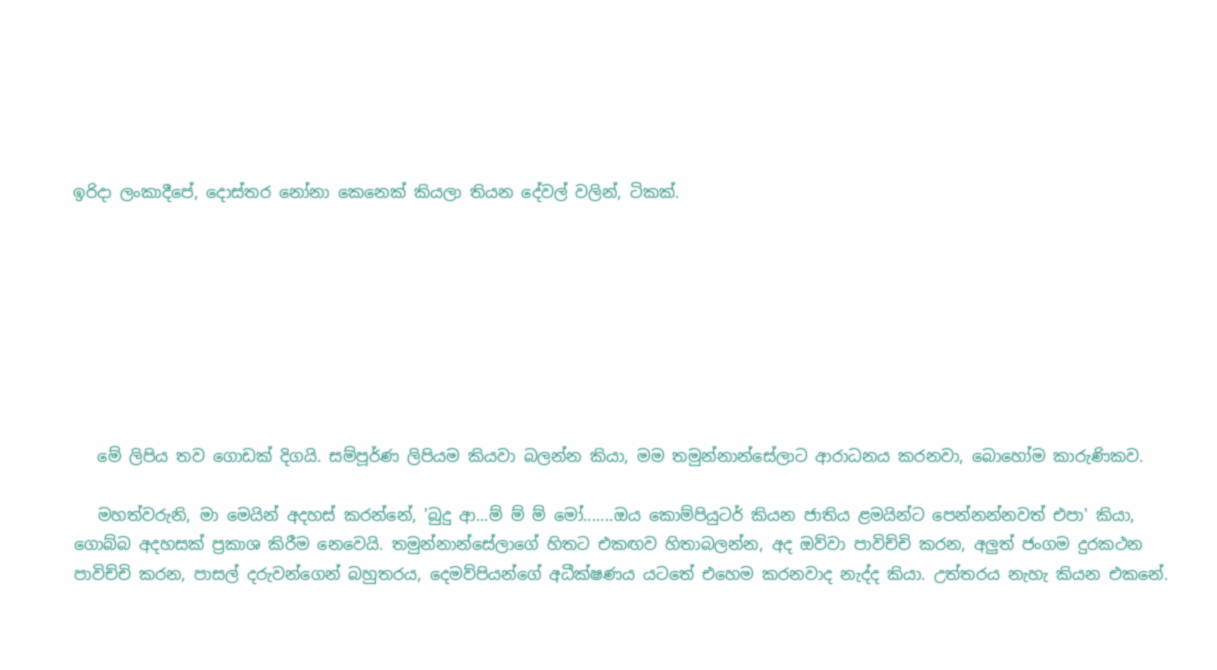ඉරිදා ලංකාදීපේ, දොස්තර නෝනා කෙනෙක් කියලා තියන දේවල් වලින්, ටිකක්.








   මේ ලිපිය තව ගොඩක් දිගයි. සම්පූර්ණ ලිපියම කියවා බලන්න කියා, මම තමුන්නාන්සේලාට ආරාධනය කරනවා, බොහෝම කාරුණිකව.

   මහත්වරුනි, මා මෙයින් අදහස් කරන්නේ, 'බුදු ආ...ම් ම් ම් මෝ.......ඔය කොම්පියුටර් කියන ජාතිය ළමයින්ට පෙන්නන්නවත් එපා' කියා, ගොබ්බ අදහසක් ප්‍රකාශ කිරීම නෙවෙයි. තමුන්නාන්සේලාගේ හිතට එකඟව හිතාබලන්න, අද ඔව්වා පාවිච්චි කරන, අලුත් ජංගම දුරකථන පාවිච්චි කරන, පාසල් දරුවන්ගෙන් බහුතරය, දෙමව්පියන්ගේ අධීක්ෂණය යටතේ එහෙම කරනවාද නැද්ද කියා. උත්තරය නැහැ කියන එකනේ.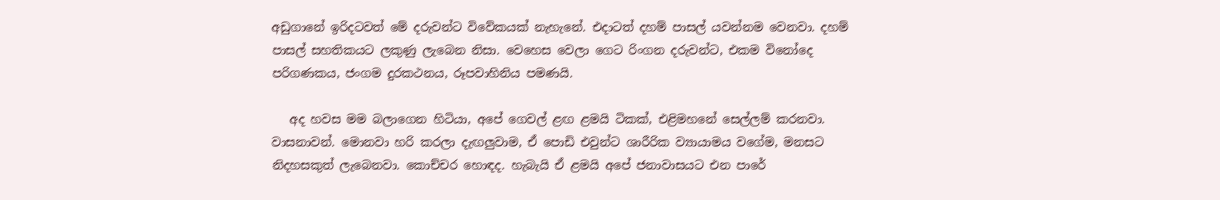අඩුගානේ ඉරිදටවත් මේ දරුවන්ට විවේකයක් නැහැනේ. එදාටත් දහම් පාසල් යවන්නම වෙනවා. දහම් පාසල් සහතිකයට ලකුණු ලැබෙන නිසා. වෙහෙස වෙලා ගෙට රිංගන දරුවන්ට, එකම විනෝදෙ පරිගණකය, ජංගම දුරකථනය, රූපවාහිනිය පමණයි.

   අද හවස මම බලාගෙන හිටියා, අපේ ගෙවල් ළඟ ළමයි ටිකක්, එළිමහනේ සෙල්ලම් කරනවා. වාසනාවන්. මොනවා හරි කරලා දැඟලුවාම, ඒ පොඩි එවුන්ට ශාරීරික ව්‍යායාමය වගේම, මනසට නිදහසකුත් ලැබෙනවා. කොච්චර හොඳද. හැබැයි ඒ ළමයි අපේ ජනාවාසයට එන පාරේ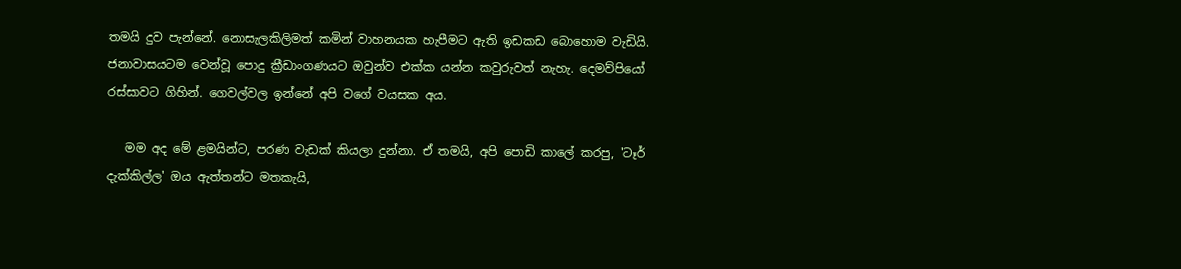තමයි දුව පැන්නේ. නොසැලකිලිමත් කමින් වාහනයක හැපීමට ඇති ඉඩකඩ බොහොම වැඩියි. ජනාවාසයටම වෙන්වූ පොදු ක්‍රීඩාංගණයට ඔවුන්ව එක්ක යන්න කවුරුවත් නැහැ. දෙමව්පියෝ රස්සාවට ගිහින්. ගෙවල්වල ඉන්නේ අපි වගේ වයසක අය.

   මම අද මේ ළමයින්ට, පරණ වැඩක් කියලා දුන්නා. ඒ තමයි, අපි පොඩි කාලේ කරපු, 'ටෑර් දැක්කිල්ල' ඔය ඇත්තන්ට මතකැයි,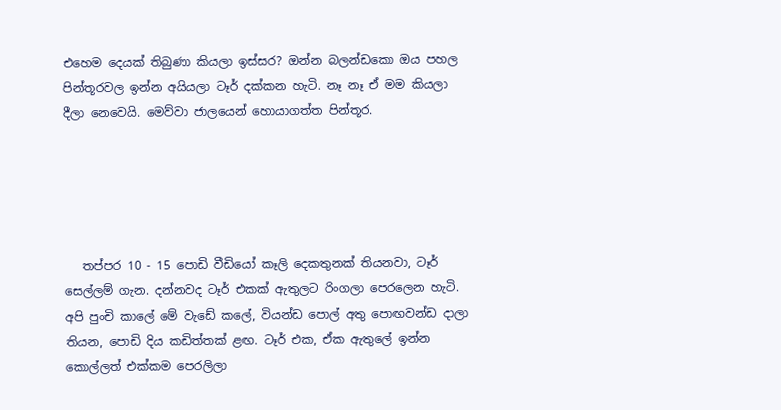එහෙම දෙයක් තිබුණා කියලා ඉස්සර? ඔන්න බලන්ඩකො ඔය පහල පින්තූරවල ඉන්න අයියලා ටෑර් දක්කන හැටි. නෑ නෑ ඒ මම කියලා දීලා නෙවෙයි. මෙව්වා ජාලයෙන් හොයාගත්ත පින්තූර.





   තප්පර 10 - 15 පොඩි වීඩියෝ කෑලි දෙකතුනක් තියනවා, ටෑර් සෙල්ලම් ගැන. දන්නවද ටෑර් එකක් ඇතුලට රිංගලා පෙරලෙන හැටි.  අපි පුංචි කාලේ මේ වැඩේ කලේ, වියන්ඩ පොල් අතු පොඟවන්ඩ දාලා තියන, පොඩි දිය කඩිත්තක් ළඟ. ටෑර් එක, ඒක ඇතුලේ ඉන්න කොල්ලත් එක්කම පෙරලිලා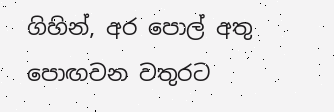ගිහින්, අර පොල් අතු පොඟවන වතුරට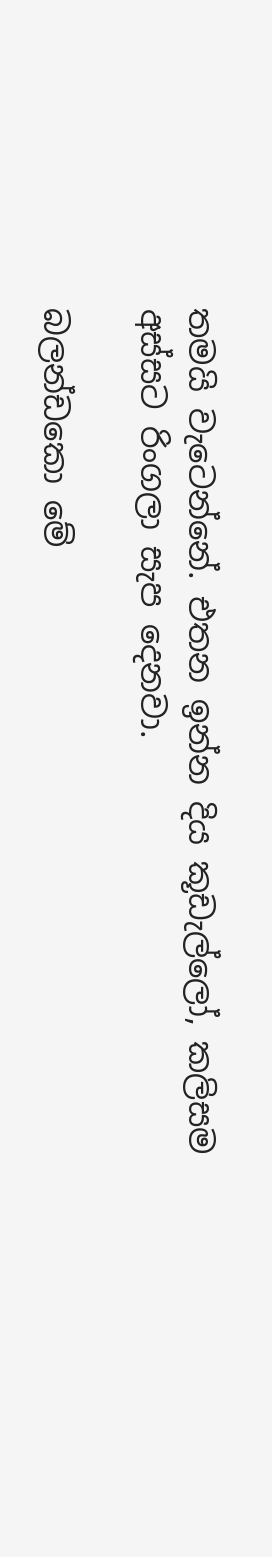තමයි වැටෙන්නේ. එතන ඉන්න දිය කූඩැල්ලෝ, කලිසම අස්සට රිංගලා සැප දෙනවා.

බලන්ඩකො මේ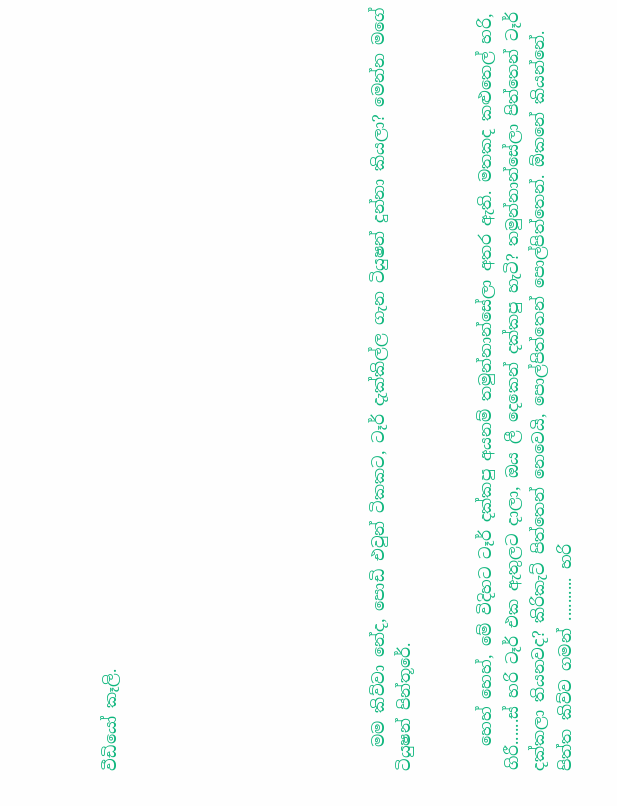වීඩියෝ කෑලි.









   මම කිව්වා නේද, පොඩි එවුන් ටිකකට, ටෑර් දැක්කිල්ල ගැන ටියුෂන් දුන්නා කියලා? මෙන්න මගේ ටියුෂන් පින්තූරේ.


   හෙහ් හෙහ්, මේ විදිහට ටෑර් දක්කපු අයනම් තමුන්නාන්සේලා අතර ඇති. මතකද කළුතෙල් හරි, ගිරී......ස් හරි ටෑර් එක ඇතුලට දාලා, ඔය ලී දෙකෙන් දක්කපු හැටි? තමුන්නාන්සේලා පිත්තෙන් ටෑර් දක්කලා තියනවද? කිරිකැට් පිත්තෙන් නෙවෙයි, පොල්පිත්තෙන් පොල්පිත්තෙන්. ඕකනේ කියන්නේ. පිත්ත කිව්ව ගමන් .......... හරි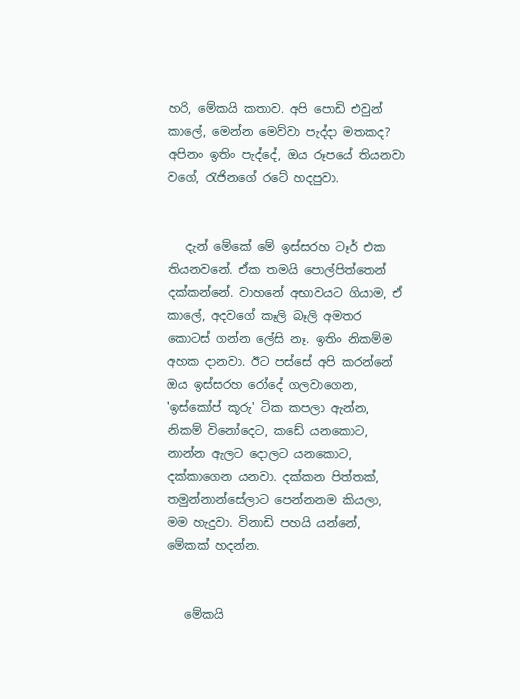හරි, මේකයි කතාව. අපි පොඩි එවුන් කාලේ, මෙන්න මෙව්වා පැද්දා මතකද? අපිනං ඉතිං පැද්දේ, ඔය රූපයේ තියනවා වගේ, රැජිනගේ රටේ හදපුවා.


   දැන් මේකේ මේ ඉස්සරහ ටෑර් එක තියනවනේ. ඒක තමයි පොල්පිත්තෙන් දක්කන්නේ. වාහනේ අභාවයට ගියාම, ඒ කාලේ, අදවගේ කෑලි බෑලි අමතර කොටස් ගන්න ලේසි නෑ. ඉතිං නිකම්ම අහක දානවා. ඊට පස්සේ අපි කරන්නේ ඔය ඉස්සරහ රෝදේ ගලවාගෙන, 'ඉස්කෝප් කූරු' ටික කපලා ඇන්න, නිකම් විනෝදෙට, කඩේ යනකොට, නාන්න ඇලට දොලට යනකොට, දක්කාගෙන යනවා. දක්කන පිත්තක්, තමුන්නාන්සේලාට පෙන්නනම කියලා, මම හැදුවා. විනාඩි පහයි යන්නේ, මේකක් හදන්න.


   මේකයි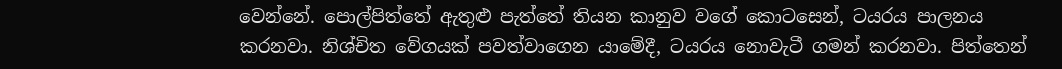වෙන්නේ. පොල්පිත්තේ ඇතුළු පැත්තේ තියන කානුව වගේ කොටසෙන්, ටයරය පාලනය කරනවා. නිශ්චිත වේගයක් පවත්වාගෙන යාමේදී, ටයරය නොවැටී ගමන් කරනවා. පිත්තෙන්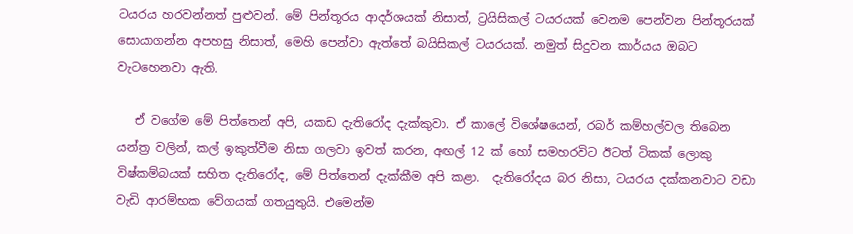ටයරය හරවන්නත් පුළුවන්. මේ පින්තූරය ආදර්ශයක් නිසාත්, ට්‍රයිසිකල් ටයරයක් වෙනම පෙන්වන පින්තූරයක් සොයාගන්න අපහසු නිසාත්, මෙහි පෙන්වා ඇත්තේ බයිසිකල් ටයරයක්. නමුත් සිදුවන කාර්යය ඔබට වැටහෙනවා ඇති.

   ඒ වගේම මේ පිත්තෙන් අපි, යකඩ දැතිරෝද දැක්කුවා. ඒ කාලේ විශේෂයෙන්, රබර් කම්හල්වල තිබෙන යන්ත්‍ර වලින්, කල් ඉකුත්වීම නිසා ගලවා ඉවත් කරන, අඟල් 12 ක් හෝ සමහරවිට ඊටත් ටිකක් ලොකු විෂ්කම්බයක් සහිත දැතිරෝද, මේ පිත්තෙන් දැක්කීම අපි කළා.  දැතිරෝදය බර නිසා, ටයරය දක්කනවාට වඩා වැඩි ආරම්භක වේගයක් ගතයුතුයි. එමෙන්ම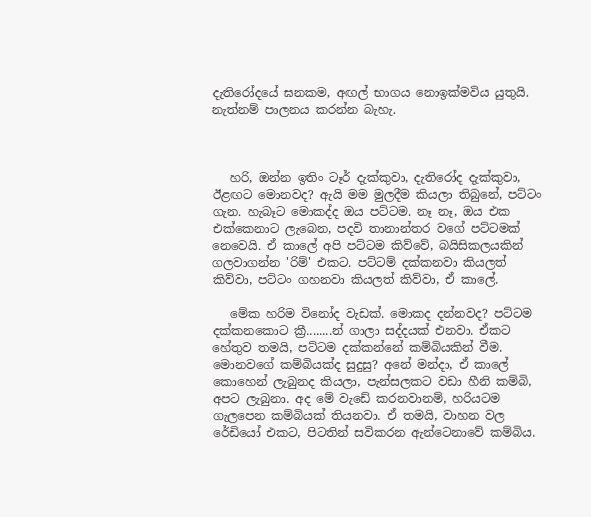දැතිරෝදයේ ඝනකම, අඟල් භාගය නොඉක්මවිය යුතුයි. නැත්නම් පාලනය කරන්න බැහැ.



   හරි, ඔන්න ඉතිං ටෑර් දැක්කුවා, දැතිරෝද දැක්කුවා, ඊළඟට මොනවද? ඇයි මම මුලදීම කියලා තිබුනේ, පට්ටං ගැන. හැබෑට මොකද්ද ඔය පට්ටම. නෑ නෑ, ඔය එක එක්කෙනාට ලැබෙන, පදවි තානාන්තර වගේ පට්ටමක් නෙවෙයි. ඒ කාලේ අපි පට්ටම කිව්වේ, බයිසිකලයකින් ගලවාගන්න 'රිම්' එකට. පට්ටම් දක්කනවා කියලත් කිව්වා, පට්ටං ගහනවා කියලත් කිව්වා, ඒ කාලේ.

   මේක හරිම විනෝද වැඩක්. මොකද දන්නවද? පට්ටම දක්කනකොට ක්‍රී........න් ගාලා සද්දයක් එනවා. ඒකට හේතුව තමයි, පට්ටම දක්කන්නේ කම්බියකින් වීම. මොනවගේ කම්බියක්ද සුදුසු? අනේ මන්දා, ඒ කාලේ කොහෙන් ලැබුනද කියලා, පැන්සලකට වඩා හීනි කම්බි, අපට ලැබුනා. අද මේ වැඩේ කරනවානම්, හරියටම ගැලපෙන කම්බියක් තියනවා. ඒ තමයි, වාහන වල රේඩියෝ එකට, පිටතින් සවිකරන ඇන්ටෙනාවේ කම්බිය.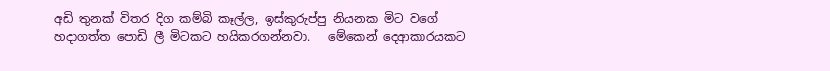අඩි තුනක් විතර දිග කම්බි කෑල්ල, ඉස්කුරුප්පු නියනක මිට වගේ හදාගත්ත පොඩි ලී මිටකට හයිකරගන්නවා.   මේකෙන් දෙආකාරයකට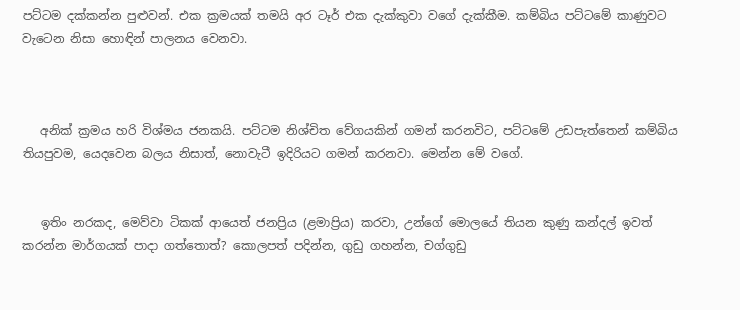පට්ටම දක්කන්න පුළුවන්. එක ක්‍රමයක් තමයි අර ටෑර් එක දැක්කුවා වගේ දැක්කීම. කම්බිය පට්ටමේ කාණුවට වැටෙන නිසා හොඳින් පාලනය වෙනවා.



   අනික් ක්‍රමය හරි විශ්මය ජනකයි. පට්ටම නිශ්චිත වේගයකින් ගමන් කරනවිට, පට්ටමේ උඩපැත්තෙන් කම්බිය තියපුවම, යෙදවෙන බලය නිසාත්, නොවැටී ඉදිරියට ගමන් කරනවා. මෙන්න මේ වගේ.


   ඉතිං නරකද, මෙව්වා ටිකක් ආයෙත් ජනප්‍රිය (ළමාප්‍රිය) කරවා, උන්ගේ මොලයේ තියන කුණු කන්දල් ඉවත් කරන්න මාර්ගයක් පාදා ගත්තොත්? කොලපත් පදින්න, ගුඩු ගහන්න, චග්ගුඩු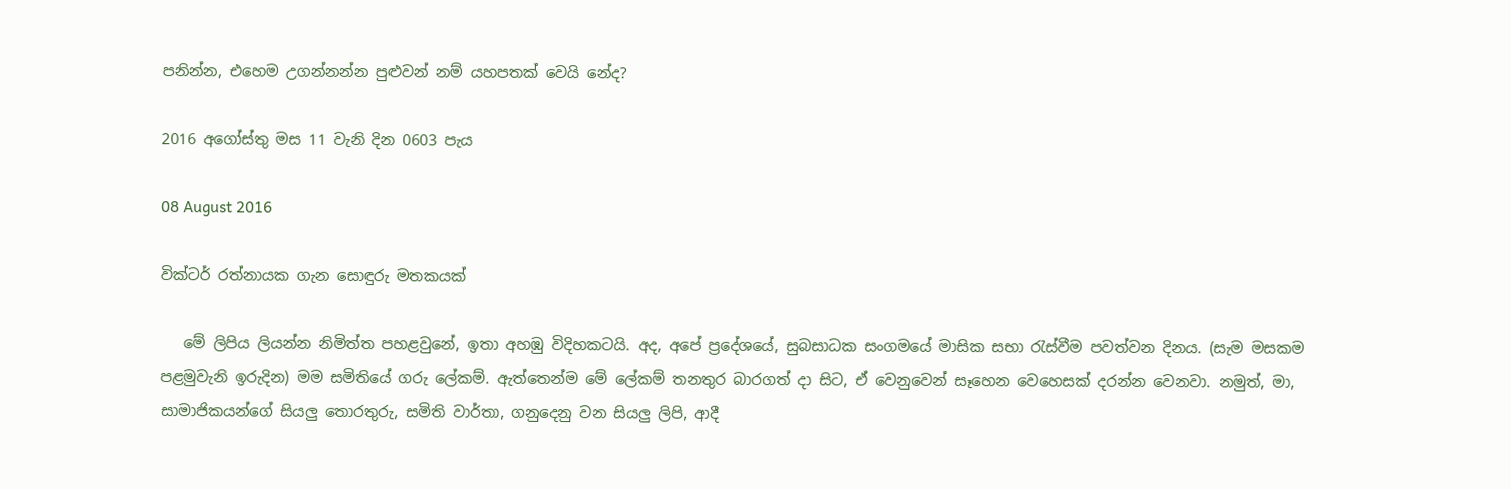පනින්න, එහෙම උගන්නන්න පුළුවන් නම් යහපතක් වෙයි නේද?

2016 අගෝස්තු මස 11 වැනි දින 0603 පැය

08 August 2016

වික්ටර් රත්නායක ගැන සොඳුරු මතකයක්

   මේ ලිපිය ලියන්න නිමිත්ත පහළවුනේ, ඉතා අහඹු විදිහකටයි. අද, අපේ ප්‍රදේශයේ, සුබසාධක සංගමයේ මාසික සභා රැස්වීම පවත්වන දිනය. (සැම මසකම පළමුවැනි ඉරුදින) මම සමිතියේ ගරු ලේකම්. ඇත්තෙන්ම මේ ලේකම් තනතුර බාරගත් දා සිට, ඒ වෙනුවෙන් සෑහෙන වෙහෙසක් දරන්න වෙනවා. නමුත්, මා, සාමාජිකයන්ගේ සියලු තොරතුරු, සමිති වාර්තා, ගනුදෙනු වන සියලු ලිපි, ආදී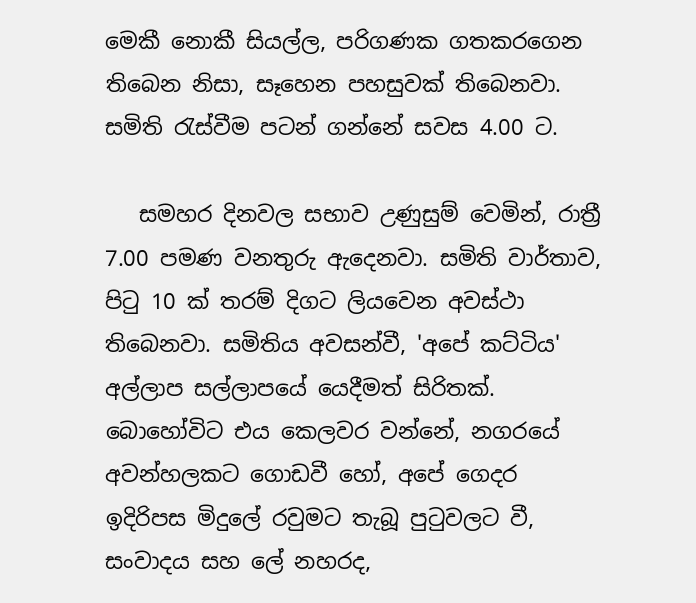මෙකී නොකී සියල්ල, පරිගණක ගතකරගෙන තිබෙන නිසා, සෑහෙන පහසුවක් තිබෙනවා. සමිති රැස්වීම පටන් ගන්නේ සවස 4.00 ට.

   සමහර දිනවල සභාව උණුසුම් වෙමින්, රාත්‍රී 7.00 පමණ වනතුරු ඇදෙනවා. සමිති වාර්තාව, පිටු 10 ක් තරම් දිගට ලියවෙන අවස්ථා තිබෙනවා. සමිතිය අවසන්වී, 'අපේ කට්ටිය' අල්ලාප සල්ලාපයේ යෙදීමත් සිරිතක්. බොහෝවිට එය කෙලවර වන්නේ, නගරයේ අවන්හලකට ගොඩවී හෝ, අපේ ගෙදර ඉදිරිපස මිදුලේ රවුමට තැබූ පුටුවලට වී, සංවාදය සහ ලේ නහරද,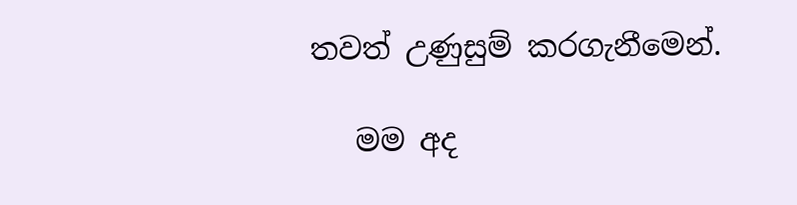තවත් උණුසුම් කරගැනීමෙන්.

   මම අද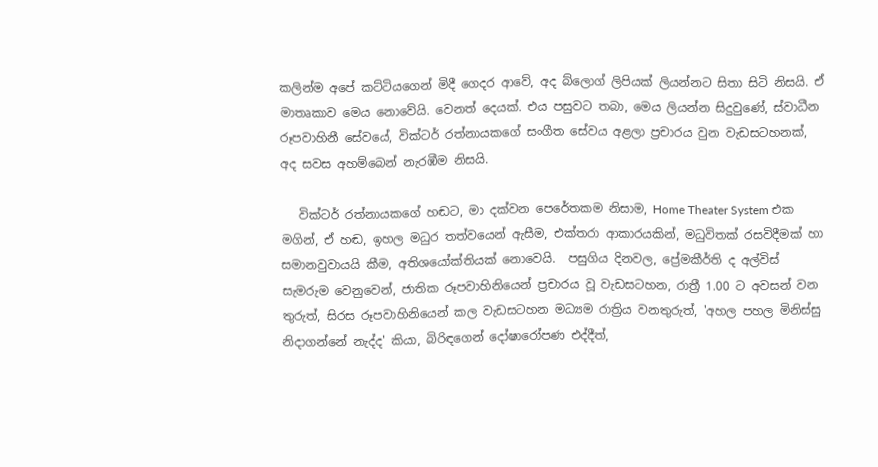කලින්ම අපේ කට්ටියගෙන් මිදී ගෙදර ආවේ, අද බ්ලොග් ලිපියක් ලියන්නට සිතා සිටි නිසයි. ඒ මාතෘකාව මෙය නොවේයි. වෙනත් දෙයක්. එය පසුවට තබා, මෙය ලියන්න සිදුවුණේ, ස්වාධීන රූපවාහිනී සේවයේ, වික්ටර් රත්නායකගේ සංගීත සේවය අළලා ප්‍රචාරය වුන වැඩසටහනක්, අද සවස අහම්බෙන් නැරඹීම නිසයි.

   වික්ටර් රත්නායකගේ හඬට, මා දක්වන පෙරේතකම නිසාම, Home Theater System එක මගින්, ඒ හඬ, ඉහල මධුර තත්වයෙන් ඇසීම, එක්තරා ආකාරයකින්, මධුවිතක් රසවිදීමක් හා සමානවුවායයි කීම, අතිශයෝක්තියක් නොවෙයි.  පසුගිය දිනවල, ප්‍රේමකීර්ති ද අල්විස් සැමරුම වෙනුවෙන්, ජාතික රූපවාහිනියෙන් ප්‍රචාරය වූ වැඩසටහන, රාත්‍රී 1.00 ට අවසන් වන තුරුත්, සිරස රූපවාහිනියෙන් කල වැඩසටහන මධ්‍යම රාත්‍රිය වනතුරුත්, 'අහල පහල මිනිස්සු නිදාගන්නේ නැද්ද' කියා, බිරිඳගෙන් දෝෂාරෝපණ එද්දීත්,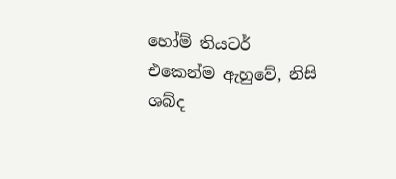හෝම් තියටර් එකෙන්ම ඇහුවේ, නිසි ශබ්ද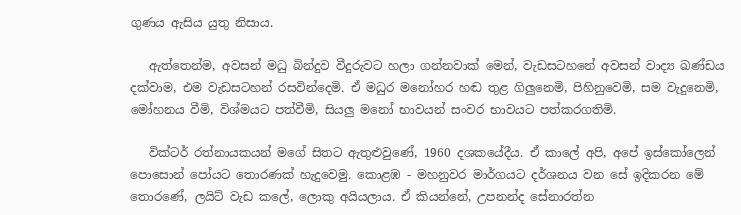ගුණය ඇසිය යුතු නිසාය.

   ඇත්තෙන්ම, අවසන් මධු බින්දුව වීදුරුවට හලා ගන්නවාක් මෙන්, වැඩසටහනේ අවසන් වාද්‍ය ඛණ්ඩය දක්වාම, එම වැඩසටහන් රසවින්දෙමි. ඒ මධුර මනෝහර හඬ තුළ ගිලුනෙමි, පිහිනුවෙමි, සම වැදුනෙමි, මෝහනය වීමි, විශ්මයට පත්වීමි, සියලු මනෝ භාවයන් සංවර භාවයට පත්කරගතිමි.

   වික්ටර් රත්නායකයන් මගේ සිතට ඇතුළුවුණේ, 1960 දශකයේදීය. ඒ කාලේ අපි, අපේ ඉස්කෝලෙන් පොසොන් පෝයට තොරණක් හැදුවෙමු. කොළඹ - මහනුවර මාර්ගයට දර්ශනය වන සේ ඉදිකරන මේ තොරණේ, ලයිට් වැඩ කලේ, ලොකු අයියලාය. ඒ කියන්නේ, උපනන්ද සේනාරත්න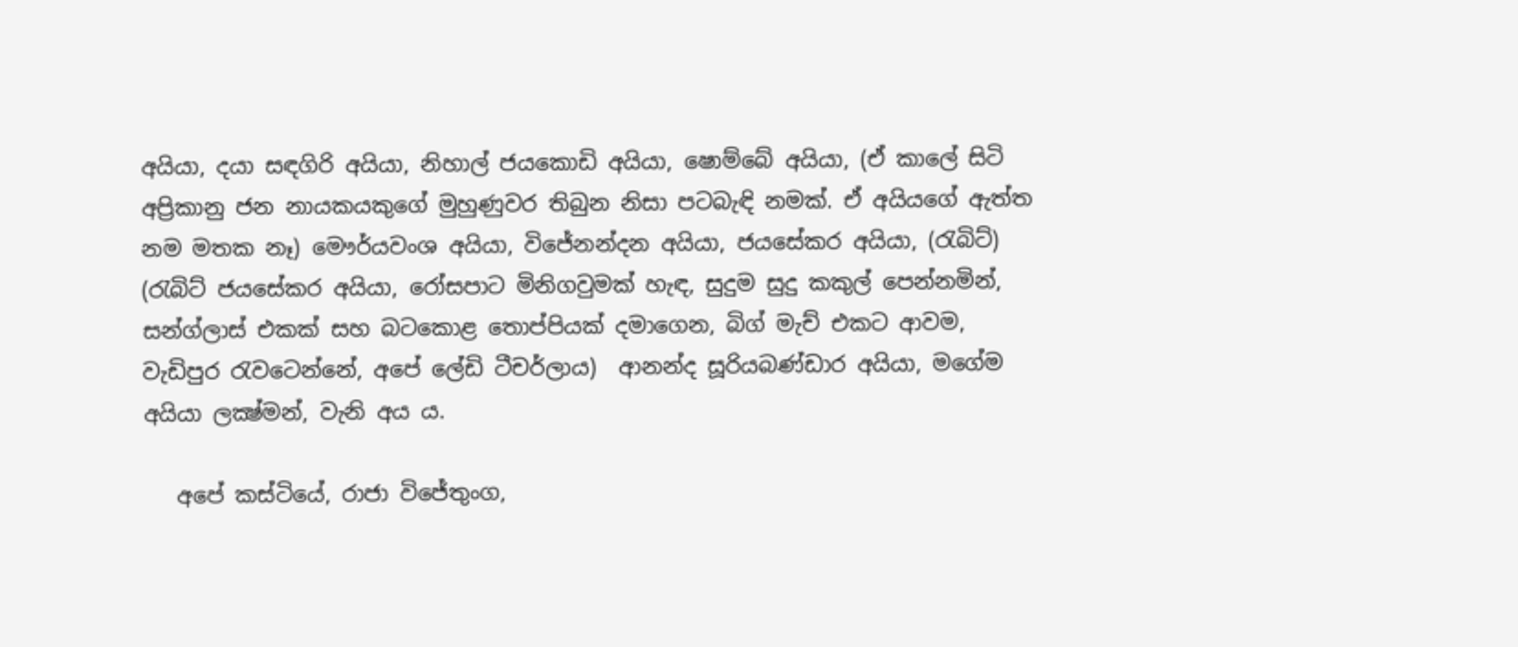අයියා, දයා සඳගිරි අයියා, නිහාල් ජයකොඩි අයියා, ෂොම්බේ අයියා, (ඒ කාලේ සිටි අප්‍රිකානු ජන නායකයකුගේ මුහුණුවර තිබුන නිසා පටබැඳි නමක්. ඒ අයියගේ ඇත්ත නම මතක නෑ) මෞර්යවංශ අයියා, විජේනන්දන අයියා, ජයසේකර අයියා, (රැබිට්) (රැබිට් ජයසේකර අයියා, රෝසපාට මිනිගවුමක් හැඳ, සුදුම සුදු කකුල් පෙන්නමින්, සන්ග්ලාස් එකක් සහ බටකොළ තොප්පියක් දමාගෙන, බිග් මැච් එකට ආවම, වැඩිපුර රැවටෙන්නේ, අපේ ලේඩි ටීචර්ලාය)  ආනන්ද සූරියබණ්ඩාර අයියා, මගේම අයියා ලක්‍ෂ්මන්, වැනි අය ය.

   අපේ කස්ටියේ, රාජා විජේතුංග,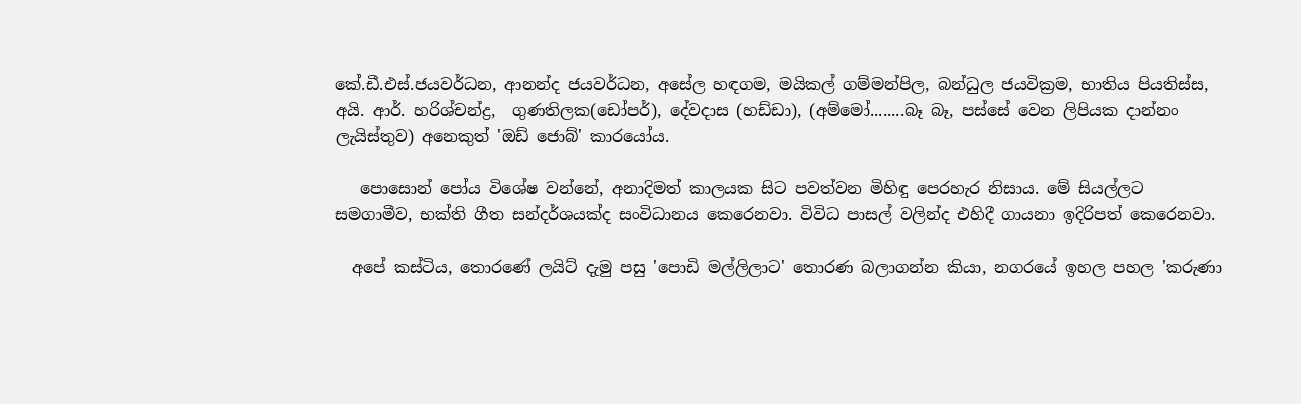කේ.ඩී.එස්.ජයවර්ධන, ආනන්ද ජයවර්ධන, අසේල හඳගම, මයිකල් ගම්මන්පිල, බන්ධුල ජයවික්‍රම, භාතිය පියතිස්ස, අයි. ආර්. හරිශ්චන්ද්‍ර,  ගුණතිලක(ඩෝපර්), දේවදාස (හඩ්ඩා), (අම්මෝ........බෑ බෑ, පස්සේ වෙන ලිපියක දාන්නං ලැයිස්තුව) අනෙකුත් 'ඔඩ් ජොබ්' කාරයෝය.

   පොසොන් පෝය විශේෂ වන්නේ, අනාදිමත් කාලයක සිට පවත්වන මිහිඳු පෙරහැර නිසාය. මේ සියල්ලට සමගාමීව, භක්ති ගීත සන්දර්ශයක්ද සංවිධානය කෙරෙනවා. විවිධ පාසල් වලින්ද එහිදී ගායනා ඉදිරිපත් කෙරෙනවා.

  අපේ කස්ටිය, තොරණේ ලයිට් දැමු පසු 'පොඩි මල්ලිලාට' තොරණ බලාගන්න කියා, නගරයේ ඉහල පහල 'කරුණා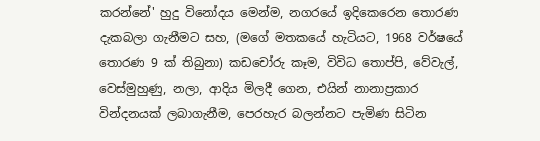කරන්නේ' හුදු විනෝදය මෙන්ම, නගරයේ ඉදිකෙරෙන තොරණ දැකබලා ගැනීමට සහ, (මගේ මතකයේ හැටියට, 1968 වර්ෂයේ තොරණ 9 ක් තිබුනා) කඩචෝරු කෑම, විවිධ තොප්පි, වේවැල්, වෙස්මුහුණු, නලා, ආදිය මිලදී ගෙන, එයින් නානාප්‍රකාර වින්දනයක් ලබාගැනීම, පෙරහැර බලන්නට පැමිණ සිටින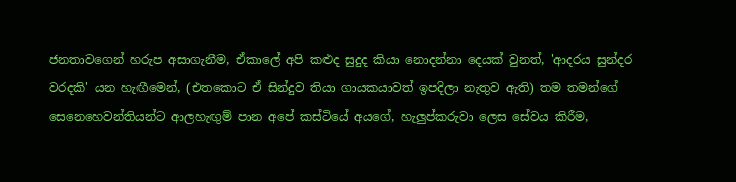ජනතාවගෙන් හරුප අසාගැනීම, ඒකාලේ අපි කළුද සුදුද කියා නොදන්නා දෙයක් වුනත්, 'ආදරය සුන්දර වරදකි' යන හැඟීමෙන්, (එතකොට ඒ සින්දුව තියා ගායකයාවත් ඉපදිලා නැතුව ඇති) තම තමන්ගේ සෙනෙහෙවන්තියන්ට ආලහැඟුම් පාන අපේ කස්ටියේ අයගේ, හැලුප්කරුවා ලෙස සේවය කිරීම,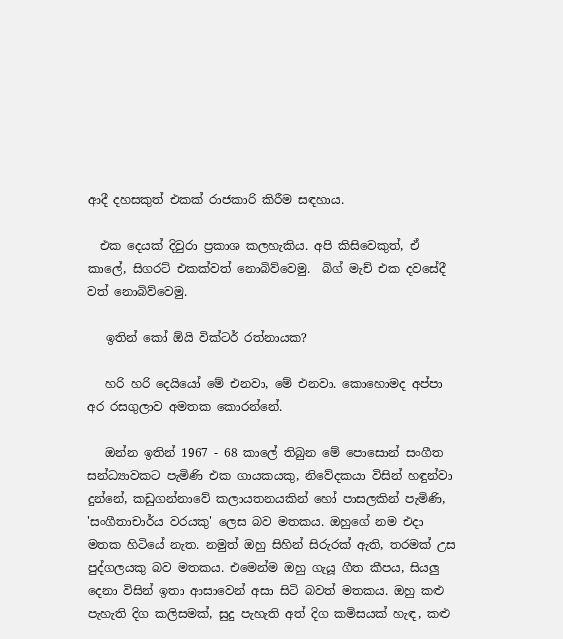ආදී දහසකුත් එකක් රාජකාරි කිරීම සඳහාය.

  එක දෙයක් දිවුරා ප්‍රකාශ කලහැකිය. අපි කිසිවෙකුත්, ඒ කාලේ, සිගරට් එකක්වත් නොබිව්වෙමු.  බිග් මැච් එක දවසේදී වත් නොබිව්වෙමු.

   ඉතින් කෝ ඕයි වික්ටර් රත්නායක?

   හරි හරි දෙයියෝ මේ එනවා, මේ එනවා. කොහොමද අප්පා අර රසගුලාව අමතක කොරන්නේ.

   ඔන්න ඉතින් 1967 - 68 කාලේ තිබුන මේ පොසොන් සංගීත සන්ධ්‍යාවකට පැමිණි එක ගායකයකු, නිවේදකයා විසින් හඳුන්වා දුන්නේ, කඩුගන්නාවේ කලායතනයකින් හෝ පාසලකින් පැමිණි, 'සංගීතාචාර්ය වරයකු' ලෙස බව මතකය. ඔහුගේ නම එදා මතක හිටියේ නැත. නමුත් ඔහු සිහින් සිරුරක් ඇති, තරමක් උස පුද්ගලයකු බව මතකය. එමෙන්ම ඔහු ගැයූ ගීත කීපය, සියලු දෙනා විසින් ඉතා ආසාවෙන් අසා සිටි බවත් මතකය. ඔහු කළු පැහැති දිග කලිසමක්, සුදු පැහැති අත් දිග කමිසයක් හැඳ, කළු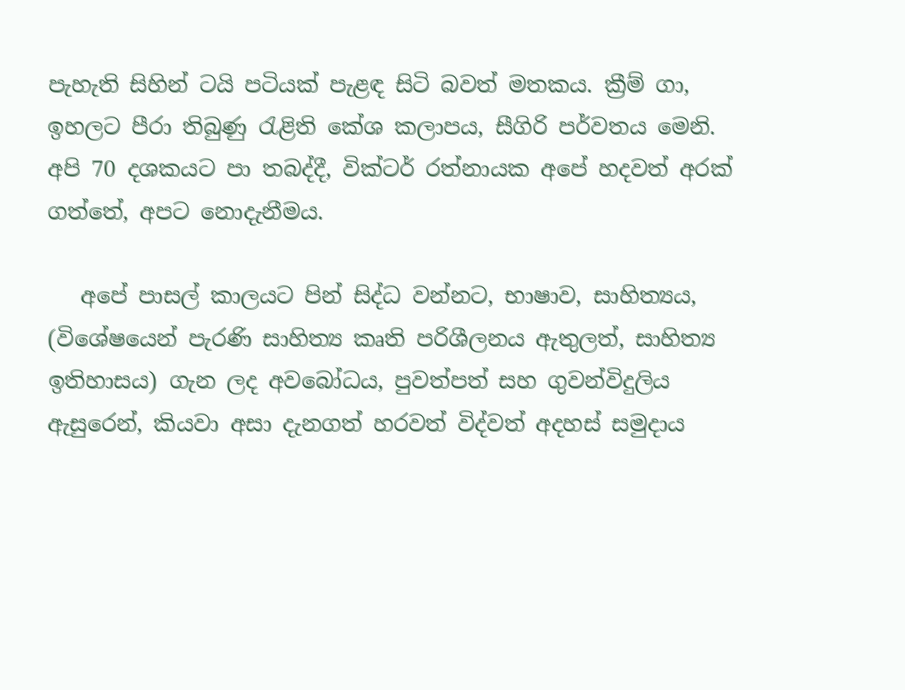පැහැති සිහින් ටයි පටියක් පැළඳ සිටි බවත් මතකය. ක්‍රීම් ගා, ඉහලට පීරා තිබුණු රැළිති කේශ කලාපය, සීගිරි පර්වතය මෙනි. අපි 70 දශකයට පා තබද්දී, වික්ටර් රත්නායක අපේ හදවත් අරක් ගත්තේ, අපට නොදැනීමය.

   අපේ පාසල් කාලයට පින් සිද්ධ වන්නට, භාෂාව, සාහිත්‍යය, (විශේෂයෙන් පැරණි සාහිත්‍ය කෘති පරිශීලනය ඇතුලත්, සාහිත්‍ය ඉතිහාසය) ගැන ලද අවබෝධය, පුවත්පත් සහ ගුවන්විදුලිය ඇසුරෙන්, කියවා අසා දැනගත් හරවත් විද්වත් අදහස් සමුදාය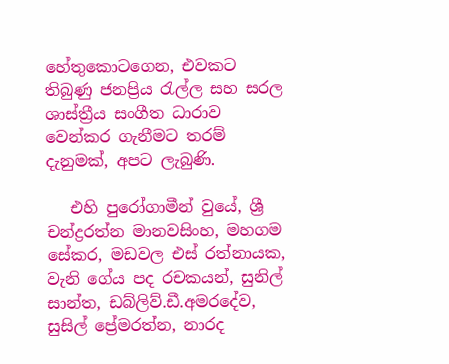හේතුකොටගෙන, එවකට තිබුණු ජනප්‍රිය රැල්ල සහ සරල ශාස්ත්‍රීය සංගීත ධාරාව වෙන්කර ගැනීමට තරම් දැනුමක්, අපට ලැබුණි.

   එහි පුරෝගාමීන් වුයේ, ශ්‍රී චන්ද්‍රරත්න මානවසිංහ, මහගම සේකර, මඩවල එස් රත්නායක, වැනි ගේය පද රචකයන්, සුනිල් සාන්ත, ඩබ්ලිව්.ඩී.අමරදේව, සුසිල් ප්‍රේමරත්න, නාරද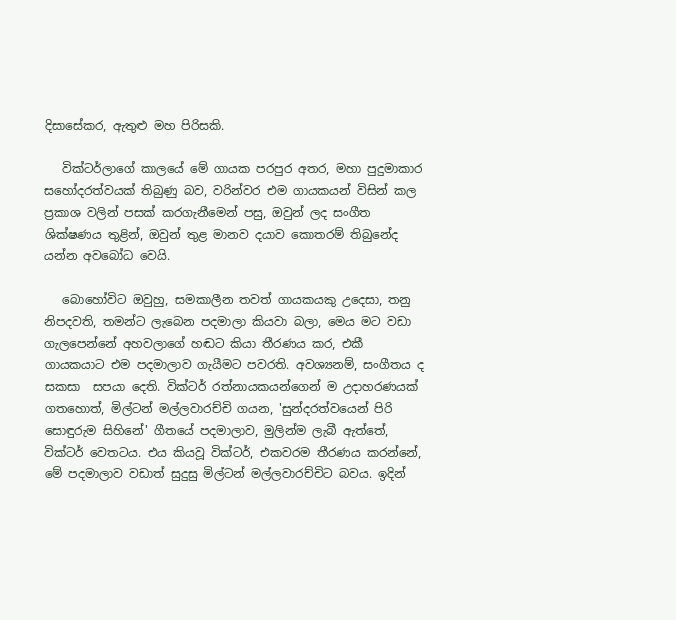දිසාසේකර, ඇතුළු මහ පිරිසකි.

   වික්ටර්ලාගේ කාලයේ මේ ගායක පරපුර අතර, මහා පුදුමාකාර සහෝදරත්වයක් තිබුණු බව, වරින්වර එම ගායකයන් විසින් කල ප්‍රකාශ වලින් පසක් කරගැනීමෙන් පසු, ඔවුන් ලද සංගීත ශික්ෂණය තුළින්, ඔවුන් තුළ මානව දයාව කොතරම් තිබුනේද යන්න අවබෝධ වෙයි.

   බොහෝවිට ඔවුහු, සමකාලීන තවත් ගායකයකු උදෙසා, තනු නිපදවති, තමන්ට ලැබෙන පදමාලා කියවා බලා, මෙය මට වඩා ගැලපෙන්නේ අහවලාගේ හඬට කියා තීරණය කර, එකී ගායකයාට එම පදමාලාව ගැයීමට පවරති. අවශ්‍යනම්, සංගීතය ද සකසා  සපයා දෙති. වික්ටර් රත්නායකයන්ගෙන් ම උදාහරණයක් ගතහොත්, මිල්ටන් මල්ලවාරච්චි ගයන, 'සුන්දරත්වයෙන් පිරි සොඳුරුම සිහිනේ' ගීතයේ පදමාලාව, මුලින්ම ලැබී ඇත්තේ, වික්ටර් වෙතටය. එය කියවූ වික්ටර්, එකවරම තීරණය කරන්නේ, මේ පදමාලාව වඩාත් සුදුසු මිල්ටන් මල්ලවාරච්චිට බවය. ඉදින්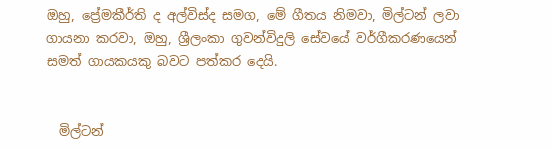ඔහු, ප්‍රේමකීර්ති ද අල්විස්ද සමග, මේ ගීතය නිමවා, මිල්ටන් ලවා ගායනා කරවා, ඔහු, ශ්‍රීලංකා ගුවන්විදුලි සේවයේ වර්ගීකරණයෙන් සමත් ගායකයකු බවට පත්කර දෙයි.


  මිල්ටන්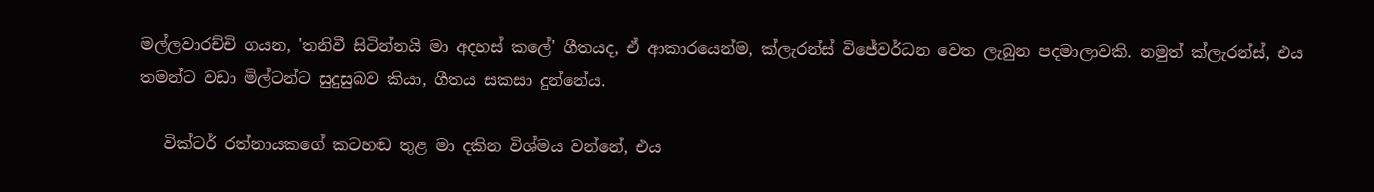මල්ලවාරච්චි ගයන, 'තනිවී සිටින්නයි මා අදහස් කලේ' ගීතයද, ඒ ආකාරයෙන්ම, ක්ලැරන්ස් විජේවර්ධන වෙත ලැබුන පදමාලාවකි. නමුත් ක්ලැරන්ස්, එය තමන්ට වඩා මිල්ටන්ට සුදුසුබව කියා, ගීතය සකසා දුන්නේය.

   වික්ටර් රත්නායකගේ කටහඬ තුළ මා දකින විශ්මය වන්නේ, එය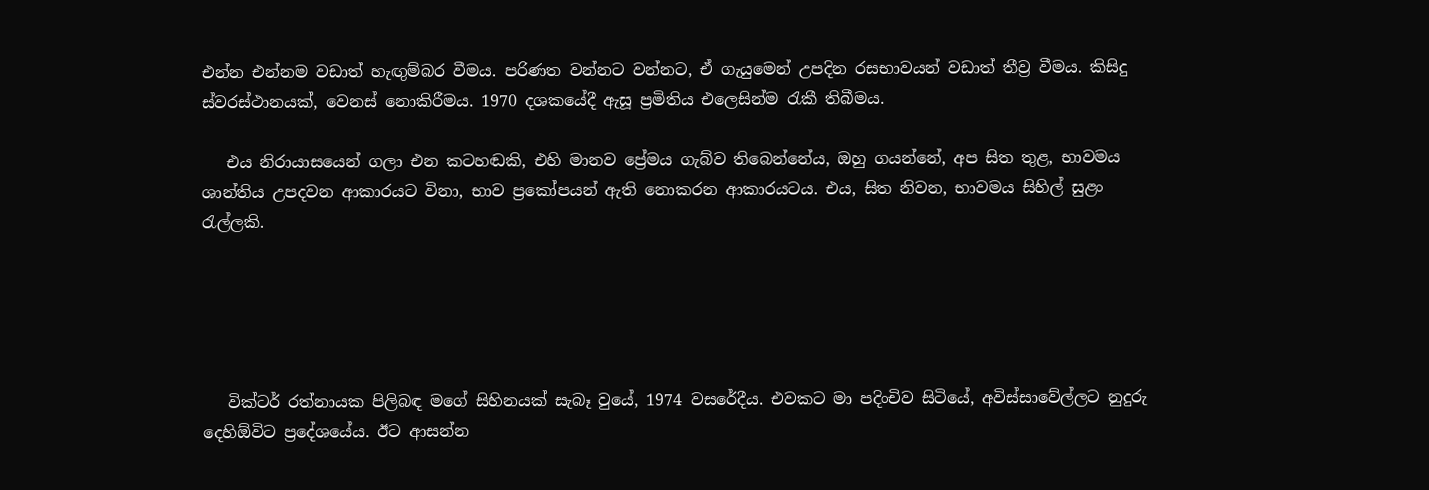එන්න එන්නම වඩාත් හැඟුම්බර වීමය. පරිණත වන්නට වන්නට, ඒ ගැයුමෙන් උපදින රසභාවයන් වඩාත් තීව්‍ර වීමය. කිසිදු ස්වරස්ථානයක්, වෙනස් නොකිරීමය. 1970 දශකයේදී ඇසූ ප්‍රමිතිය එලෙසින්ම රැකී තිබීමය.

   එය නිරායාසයෙන් ගලා එන කටහඬකි, එහි මානව ප්‍රේමය ගැබ්ව තිබෙන්නේය, ඔහු ගයන්නේ, අප සිත තුළ, භාවමය ශාන්තිය උපදවන ආකාරයට විනා, භාව ප්‍රකෝපයන් ඇති නොකරන ආකාරයටය. එය, සිත නිවන, භාවමය සිහිල් සුළං රැල්ලකි.





   වික්ටර් රත්නායක පිලිබඳ මගේ සිහිනයක් සැබෑ වුයේ, 1974 වසරේදීය. එවකට මා පදිංචිව සිටියේ, අවිස්සාවේල්ලට නුදුරු දෙහිඕවිට ප්‍රදේශයේය. ඊට ආසන්න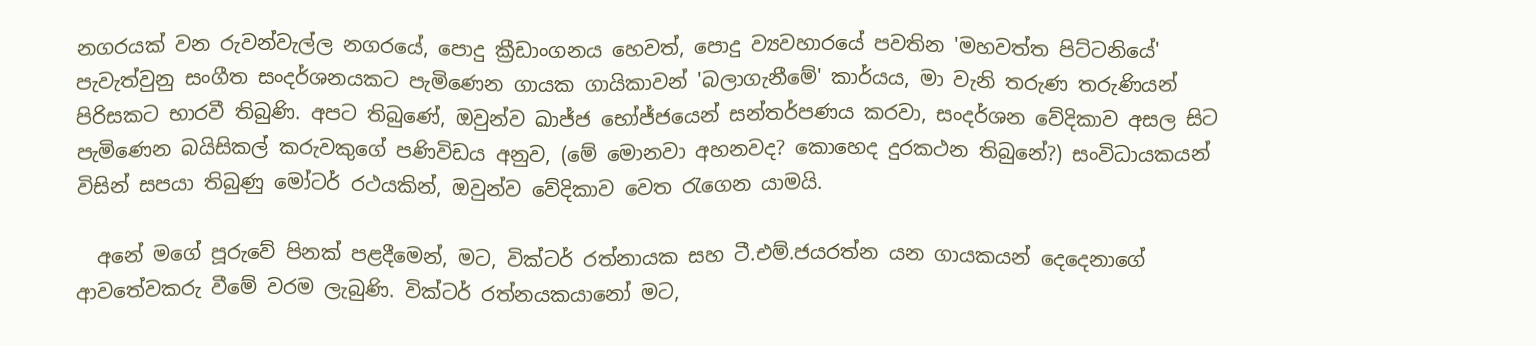නගරයක් වන රුවන්වැල්ල නගරයේ, පොදු ක්‍රීඩාංගනය හෙවත්, පොදු ව්‍යවහාරයේ පවතින 'මහවත්ත පිට්ටනියේ' පැවැත්වුනු සංගීත සංදර්ශනයකට පැමිණෙන ගායක ගායිකාවන් 'බලාගැනීමේ' කාර්යය, මා වැනි තරුණ තරුණියන් පිරිසකට භාරවී තිබුණි. අපට තිබුණේ, ඔවුන්ව ඛාජ්ජ භෝජ්ජයෙන් සන්තර්පණය කරවා, සංදර්ශන වේදිකාව අසල සිට පැමිණෙන බයිසිකල් කරුවකුගේ පණිවිඩය අනුව, (මේ මොනවා අහනවද? කොහෙද දුරකථන තිබුනේ?) සංවිධායකයන් විසින් සපයා තිබුණු මෝටර් රථයකින්, ඔවුන්ව වේදිකාව වෙත රැගෙන යාමයි.

  අනේ මගේ පූරුවේ පිනක් පළදීමෙන්, මට, වික්ටර් රත්නායක සහ ටී.එම්.ජයරත්න යන ගායකයන් දෙදෙනාගේ ආවතේවකරු වීමේ වරම ලැබුණි. වික්ටර් රත්නයකයානෝ මට,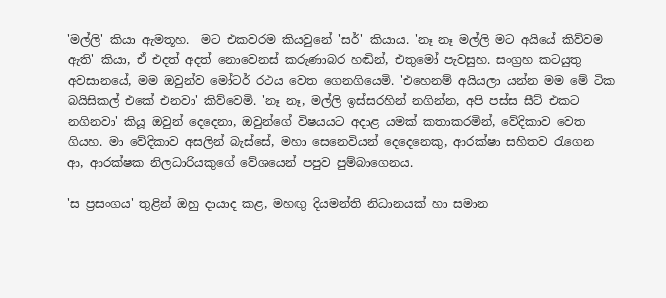'මල්ලි' කියා ඇමතූහ.  මට එකවරම කියවුනේ 'සර්' කියාය. 'නෑ නෑ මල්ලි මට අයියේ කිව්වම ඇති' කියා, ඒ එදත් අදත් නොවෙනස් කරුණාබර හඬින්, එතුමෝ පැවසුහ. සංග්‍රහ කටයුතු අවසානයේ, මම ඔවුන්ව මෝටර් රථය වෙත ගෙනගියෙමි. 'එහෙනම් අයියලා යන්න මම මේ ටික බයිසිකල් එකේ එනවා' කිව්වෙමි. 'නෑ නෑ, මල්ලි ඉස්සරහින් නගින්න, අපි පස්ස සීට් එකට නගිනවා' කියූ ඔවුන් දෙදෙනා, ඔවුන්ගේ විෂයයට අදාළ යමක් කතාකරමින්, වේදිකාව වෙත ගියහ. මා වේදිකාව අසලින් බැස්සේ, මහා සෙනෙවියන් දෙදෙනෙකු, ආරක්ෂා සහිතව රැගෙන ආ, ආරක්ෂක නිලධාරියකුගේ වේශයෙන් පපුව පුම්බාගෙනය.

'ස ප්‍රසංගය' තුළින් ඔහු දායාද කළ, මහඟු දියමන්ති නිධානයක් හා සමාන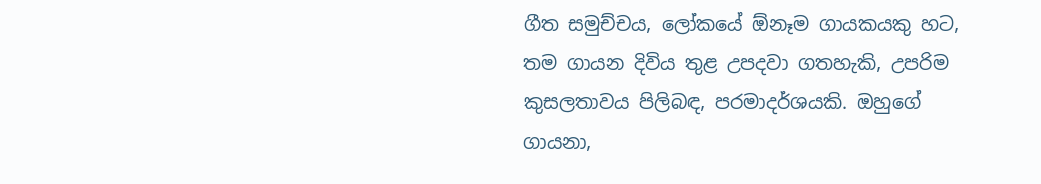ගීත සමුච්චය, ලෝකයේ ඕනෑම ගායකයකු හට, තම ගායන දිවිය තුළ උපදවා ගතහැකි, උපරිම කුසලතාවය පිලිබඳ, පරමාදර්ශයකි. ඔහුගේ ගායනා,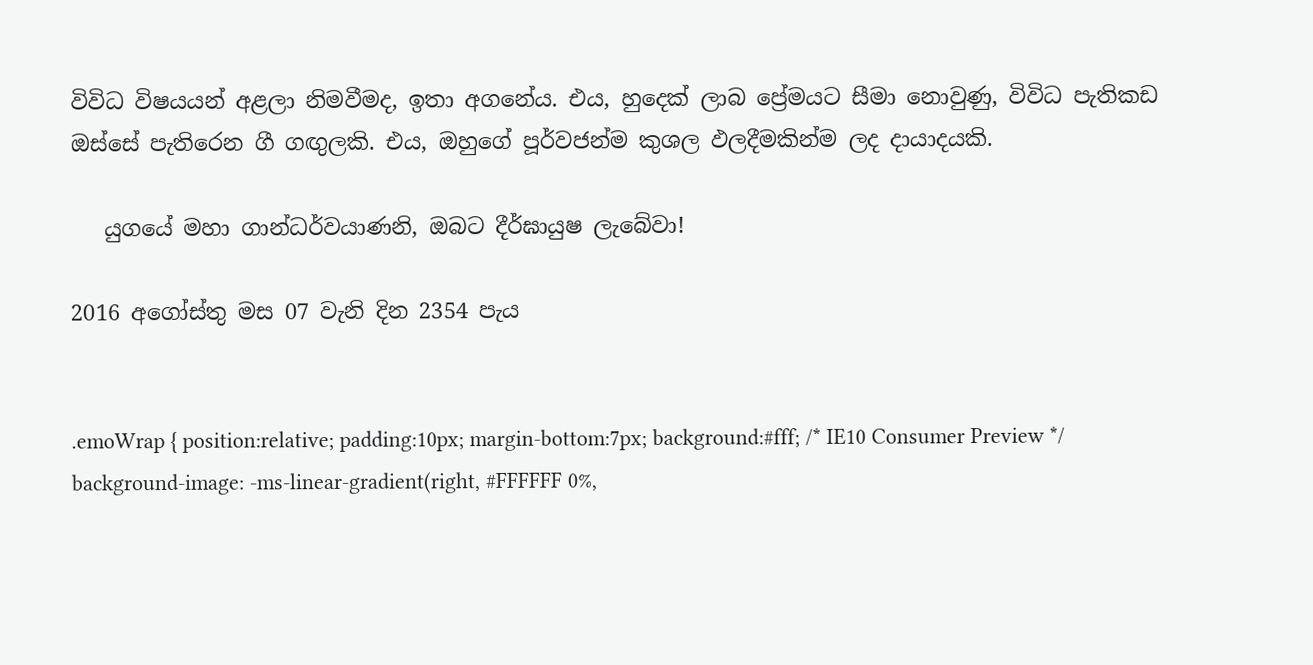විවිධ විෂයයන් අළලා නිමවීමද, ඉතා අගනේය. එය, හුදෙක් ලාබ ප්‍රේමයට සීමා නොවුණු, විවිධ පැතිකඩ ඔස්සේ පැතිරෙන ගී ගඟුලකි. එය, ඔහුගේ පූර්වජන්ම කුශල ඵලදීමකින්ම ලද දායාදයකි.

   යුගයේ මහා ගාන්ධර්වයාණනි, ඔබට දීර්ඝායුෂ ලැබේවා!

2016 අගෝස්තු මස 07 වැනි දින 2354 පැය


.emoWrap { position:relative; padding:10px; margin-bottom:7px; background:#fff; /* IE10 Consumer Preview */ background-image: -ms-linear-gradient(right, #FFFFFF 0%,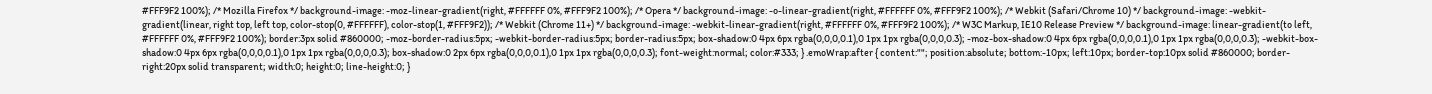#FFF9F2 100%); /* Mozilla Firefox */ background-image: -moz-linear-gradient(right, #FFFFFF 0%, #FFF9F2 100%); /* Opera */ background-image: -o-linear-gradient(right, #FFFFFF 0%, #FFF9F2 100%); /* Webkit (Safari/Chrome 10) */ background-image: -webkit-gradient(linear, right top, left top, color-stop(0, #FFFFFF), color-stop(1, #FFF9F2)); /* Webkit (Chrome 11+) */ background-image: -webkit-linear-gradient(right, #FFFFFF 0%, #FFF9F2 100%); /* W3C Markup, IE10 Release Preview */ background-image: linear-gradient(to left, #FFFFFF 0%, #FFF9F2 100%); border:3px solid #860000; -moz-border-radius:5px; -webkit-border-radius:5px; border-radius:5px; box-shadow:0 4px 6px rgba(0,0,0,0.1),0 1px 1px rgba(0,0,0,0.3); -moz-box-shadow:0 4px 6px rgba(0,0,0,0.1),0 1px 1px rgba(0,0,0,0.3); -webkit-box-shadow:0 4px 6px rgba(0,0,0,0.1),0 1px 1px rgba(0,0,0,0.3); box-shadow:0 2px 6px rgba(0,0,0,0.1),0 1px 1px rgba(0,0,0,0.3); font-weight:normal; color:#333; } .emoWrap:after { content:""; position:absolute; bottom:-10px; left:10px; border-top:10px solid #860000; border-right:20px solid transparent; width:0; height:0; line-height:0; }